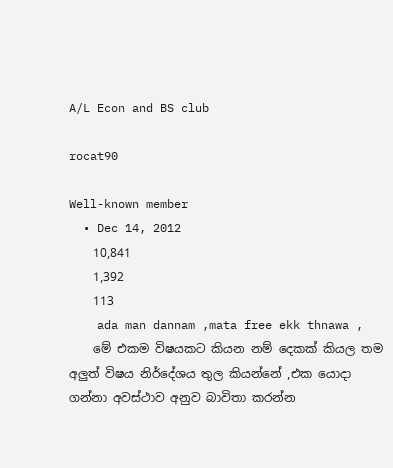A/L Econ and BS club

rocat90

Well-known member
  • Dec 14, 2012
    10,841
    1,392
    113
    ada man dannam ,mata free ekk thnawa ,
    මේ එකම විෂයකට කියන නම් දෙකක් කියල තම අලුත් විෂය නිර්දේශය තුල කියන්නේ ,එක යොදා ගන්නා අවස්ථාව අනුව බාවිතා කරන්න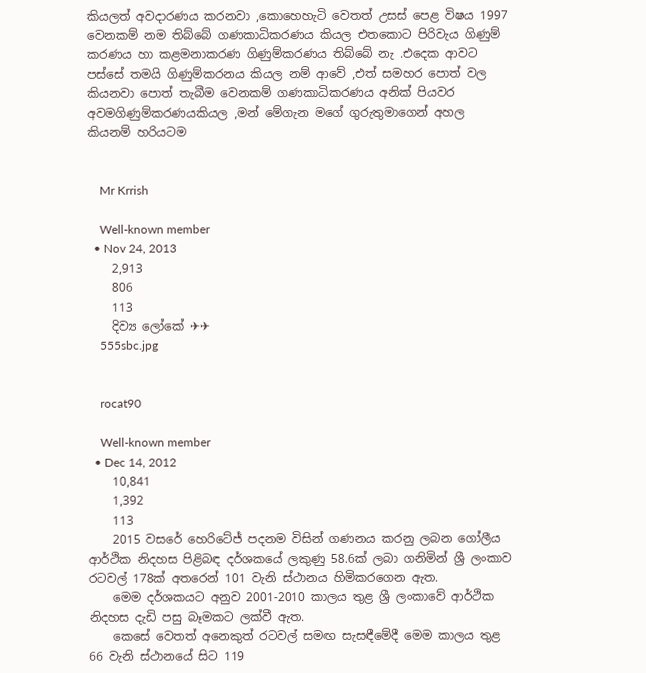කියලත් අවදාරණය කරනවා ,කොහෙහැටි වෙතත් උසස් පෙළ විෂය 1997 වෙනකම් නම තිබ්බේ ගණකාධිකරණය කියල එතකොට පිරිවැය ගිණුම් කරණය හා කළමනාකරණ ගිණුම්කරණය තිබ්බේ නැ .එදෙක ආවට පස්සේ තමයි ගිණුම්කරනය කියල නම් ආවේ ,එත් සමහර පොත් වල කියනවා පොත් තැබීම වෙනකම් ගණකාධිකරණය අනික් පියවර අවමගිණුම්කරණයකියල ,මන් මේගැන මගේ ගුරුතුමාගෙන් අහල කියනම් හරියටම


    Mr Krrish

    Well-known member
  • Nov 24, 2013
    2,913
    806
    113
    දිව්‍ය ලෝකේ ✈✈
    555sbc.jpg


    rocat90

    Well-known member
  • Dec 14, 2012
    10,841
    1,392
    113
    2015 වසරේ හෙරිටේජ් පදනම විසින් ගණනය කරනු ලබන ගෝලීය ආර්ථික නිදහස පිළිබඳ දර්ශකයේ ලකුණු 58.6ක් ලබා ගනිමින් ශ්‍රී ලංකාව රටවල් 178ක් අතරෙන් 101 වැනි ස්ථානය හිමිකරගෙන ඇත.
    මෙම දර්ශකයට අනුව 2001-2010 කාලය තුළ ශ්‍රී ලංකාවේ ආර්ථික නිදහස දැඩි පසු බෑමකට ලක්වී ඇත.
    කෙසේ වෙතත් අනෙකුත් රටවල් සමඟ සැසඳීමේදී මෙම කාලය තුළ 66 වැනි ස්ථානයේ සිට 119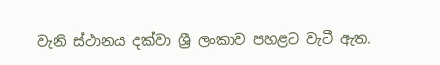වැනි ස්ථානය දක්වා ශ්‍රී ලංකාව පහළට වැටී ඇත.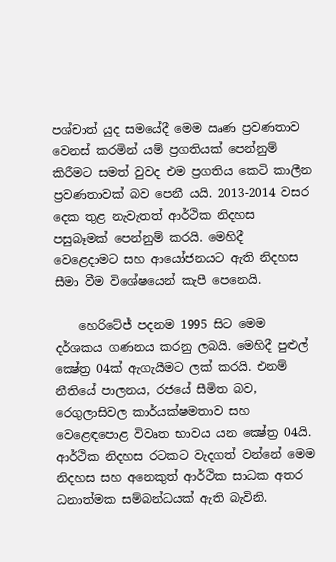පශ්චාත් යුද සමයේදී මෙම ඍණ ප්‍රවණතාව වෙනස් කරමින් යම් ප්‍රගතියක් පෙන්නුම් කිරීමට සමත් වුවද එම ප්‍රගතිය කෙටි කාලීන ප්‍රවණතාවක් බව පෙනී යයි. 2013-2014 වසර දෙක තුළ නැවැතත් ආර්ථික නිදහස පසුබෑමක් පෙන්නුම් කරයි. මෙහිදී වෙළෙදාමට සහ ආයෝජනයට ඇති නිදහස සීමා වීම විශේෂයෙන් කැපී පෙනෙයි.

    හෙරිටේජ් පදනම 1995 සිට මෙම දර්ශකය ගණනය කරනු ලබයි. මෙහිදී පුළුල් ක්‍ෂේත්‍ර 04ක් ඇගැයීමට ලක් කරයි. එනම් නීතියේ පාලනය, රජයේ සීමිත බව, රෙගුලාසිවල කාර්යක්ෂමතාව සහ වෙළෙඳපොළ විවෘත භාවය යන ක්‍ෂේත්‍ර 04යි. ආර්ථික නිදහස රටකට වැදගත් වන්නේ මෙම නිදහස සහ අනෙකුත් ආර්ථික සාධක අතර ධනාත්මක සම්බන්ධයක් ඇති බැවිනි.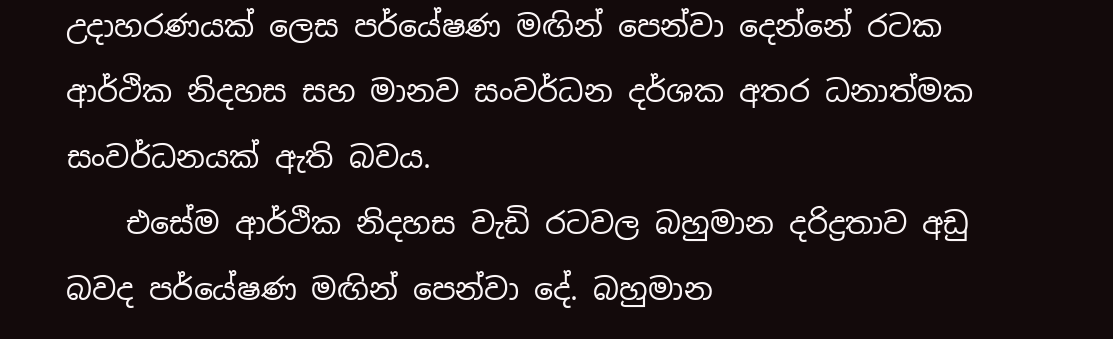උදාහරණයක් ලෙස පර්යේෂණ මඟින් පෙන්වා දෙන්නේ රටක ආර්ථික නිදහස සහ මානව සංවර්ධන දර්ශක අතර ධනාත්මක සංවර්ධනයක් ඇති බවය.
    එසේම ආර්ථික නිදහස වැඩි රටවල බහුමාන දරිද්‍රතාව අඩු බවද පර්යේෂණ මඟින් පෙන්වා දේ. බහුමාන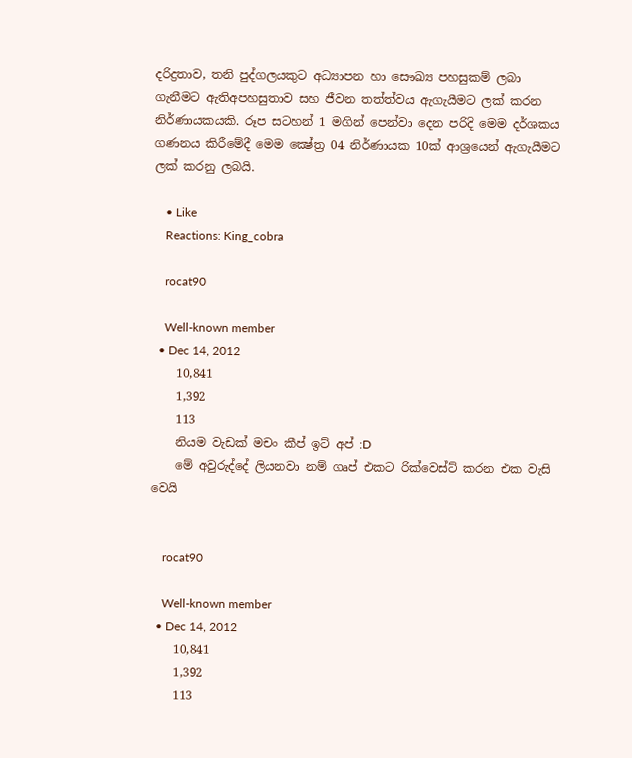දරිද්‍රතාව, තනි පුද්ගලයකුට අධ්‍යාපන හා සෞඛ්‍ය පහසුකම් ලබා ගැනීමට ඇතිඅපහසුතාව සහ ජීවන තත්ත්වය ඇගැයීමට ලක් කරන නිර්ණායකයකි. රූප සටහන් 1 මගින් පෙන්වා දෙන පරිදි මෙම දර්ශකය ගණනය කිරීමේදී මෙම ක්‍ෂේත්‍ර 04 නිර්ණායක 10ක් ආශ්‍රයෙන් ඇගැයීමට ලක් කරනු ලබයි.

    • Like
    Reactions: King_cobra

    rocat90

    Well-known member
  • Dec 14, 2012
    10,841
    1,392
    113
    නියම වැඩක් මචං කීප් ඉට් අප් :D
    මේ අවුරුද්දේ ලියනවා නම් ගෘප් එකට රික්වෙස්ට් කරන එක වැසි වෙයි


    rocat90

    Well-known member
  • Dec 14, 2012
    10,841
    1,392
    113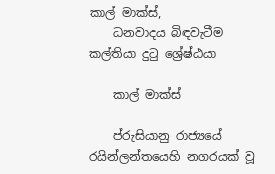කාල් මාක්‌ස්‌,
    ධනවාදය බිඳවැටීම කල්තියා දුටු ශ්‍රේෂ්ඨයා

    කාල් මාක්‌ස්‌

    ප්රුසියානු රාජ්‍යයේ රයින්ලන්තයෙහි නගරයක්‌ වූ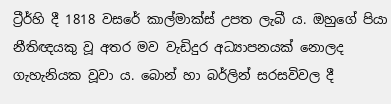ට්‍රීර්හි දී 1818 වසරේ කාල්මාක්‌ස්‌ උපත ලැබී ය. ඔහුගේ පියා නීතිඥයකු වූ අතර මව වැඩිදුර අධ්‍යාපනයක්‌ නොලද ගැහැනියක වූවා ය. බොන් හා බර්ලින් සරසවිවල දී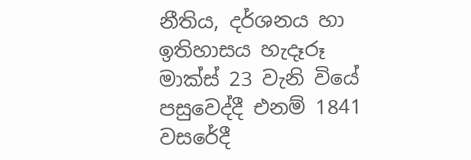නීතිය, දර්ශනය හා ඉතිහාසය හැදෑරූ මාක්‌ස්‌ 23 වැනි වියේ පසුවෙද්දී එනම් 1841 වසරේදී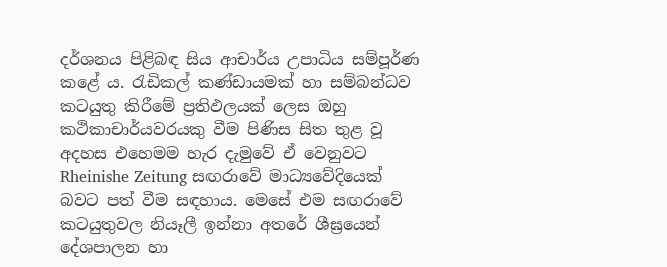දර්ශනය පිළිබඳ සිය ආචාර්ය උපාධිය සම්පූර්ණ කළේ ය. රැඩිකල් කණ්‌ඩායමක්‌ හා සම්බන්ධව කටයුතු කිරීමේ ප්‍රතිඵලයක්‌ ලෙස ඔහු කථිකාචාර්යවරයකු වීම පිණිස සිත තුළ වූ අදහස එහෙමම හැර දැමුවේ ඒ වෙනුවට Rheinishe Zeitung සඟරාවේ මාධ්‍යවේදියෙක්‌ බවට පත් වීම සඳහාය. මෙසේ එම සඟරාවේ කටයුතුවල නියෑලී ඉන්නා අතරේ ශීඝ්‍රයෙන් දේශපාලන හා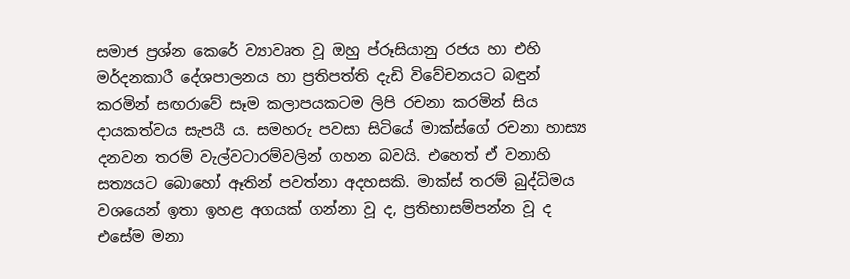සමාජ ප්‍රශ්න කෙරේ ව්‍යාවෘත වූ ඔහු ප්රූසියානු රජය හා එහි මර්දනකාරී දේශපාලනය හා ප්‍රතිපත්ති දැඩි විවේචනයට බඳුන් කරමින් සඟරාවේ සෑම කලාපයකටම ලිපි රචනා කරමින් සිය දායකත්වය සැපයී ය. සමහරු පවසා සිටියේ මාක්‌ස්‌ගේ රචනා හාස්‍ය දනවන තරම් වැල්වටාරම්වලින් ගහන බවයි. එහෙත් ඒ වනාහි සත්‍යයට බොහෝ ඈතින් පවත්නා අදහසකි. මාක්‌ස්‌ තරම් බුද්ධිමය වශයෙන් ඉතා ඉහළ අගයක්‌ ගන්නා වූ ද, ප්‍රතිභාසම්පන්න වූ ද එසේම මනා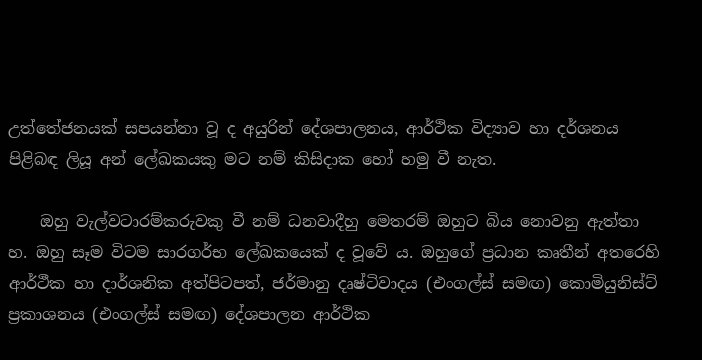උත්තේජනයක්‌ සපයන්නා වූ ද අයුරින් දේශපාලනය, ආර්ථික විද්‍යාව හා දර්ශනය පිළිබඳ ලියූ අන් ලේඛකයකු මට නම් කිසිදාක හෝ හමු වී නැත.

    ඔහු වැල්වටාරම්කරුවකු වී නම් ධනවාදීහු මෙතරම් ඔහුට බිය නොවනු ඇත්තා හ. ඔහු සෑම විටම සාරගර්භ ලේඛකයෙක්‌ ද වූවේ ය. ඔහුගේ ප්‍රධාන කෘතීන් අතරෙහි ආර්ථීක හා දාර්ශනික අත්පිටපත්, ජර්මානු දෘෂ්ටිවාදය (එංගල්ස්‌ සමඟ) කොමියුනිස්‌ට්‌ ප්‍රකාශනය (එංගල්ස්‌ සමඟ) දේශපාලන ආර්ථික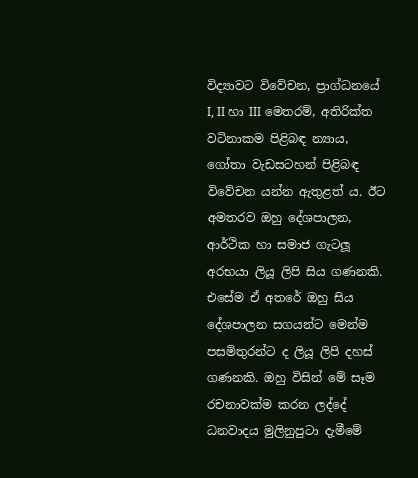විද්‍යාවට විවේචන, ප්‍රාග්ධනයේ I, II හා III මෙතරම්, අතිරික්‌ත වටිනාකම පිළිබඳ න්‍යාය, ගෝතා වැඩසටහන් පිළිබඳ විවේචන යන්න ඇතුළත් ය. ඊට අමතරව ඔහු දේශපාලන, ආර්ථික හා සමාජ ගැටලූ අරභයා ලියූ ලිපි සිය ගණනකි. එසේම ඒ අතරේ ඔහු සිය දේශපාලන සගයන්ට මෙන්ම පසමිතුරන්ට ද ලියූ ලිපි දහස්‌ ගණනකි. ඔහු විසින් මේ සෑම රචනාවක්‌ම කරන ලද්දේ ධනවාදය මුලිනුපුටා දැමීමේ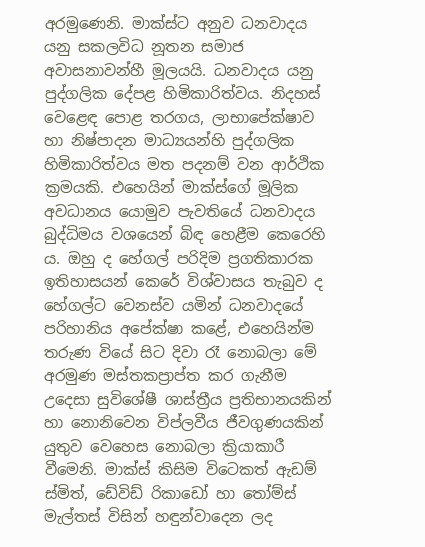අරමුණෙනි. මාක්‌ස්‌ට අනුව ධනවාදය යනු සකලවිධ නූතන සමාජ අවාසනාවන්හී මූලයයි. ධනවාදය යනු පුද්ගලික දේපළ හිමිකාරිත්වය. නිදහස්‌ වෙළෙඳ පොළ තරගය, ලාභාපේක්‌ෂාව හා නිෂ්පාදන මාධ්‍යයන්හි පුද්ගලික හිමිකාරිත්වය මත පදනම් වන ආර්ථික ක්‍රමයකි. එහෙයින් මාක්‌ස්‌ගේ මූලික අවධානය යොමුව පැවතියේ ධනවාදය බුද්ධිමය වශයෙන් බිඳ හෙළීම කෙරෙහි ය. ඔහු ද හේගල් පරිදිම ප්‍රගතිකාරක ඉතිහාසයන් කෙරේ විශ්වාසය තැබුව ද හේගල්ට වෙනස්‌ව යමින් ධනවාදයේ පරිහානිය අපේක්‌ෂා කළේ, එහෙයින්ම තරුණ වියේ සිට දිවා රෑ නොබලා මේ අරමුණ මස්‌තකප්‍රාප්ත කර ගැනීම උදෙසා සුවිශේෂී ශාස්‌ත්‍රීය ප්‍රතිභානයකින් හා නොනිවෙන විප්ලවීය ජීවගුණයකින් යුතුව වෙහෙස නොබලා ක්‍රියාකාරී වීමෙනි. මාක්‌ස්‌ කිසිම විටෙකත් ඇඩම් ස්‌මිත්, ඩේවිඩ් රිකාඩෝ හා තෝම්ස්‌ මැල්තස්‌ විසින් හඳුන්වාදෙන ලද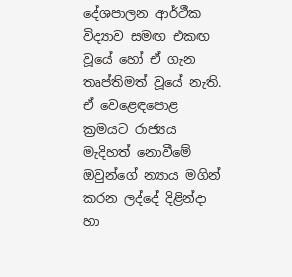දේශපාලන ආර්ථීක විද්‍යාව සමඟ එකඟ වූයේ හෝ ඒ ගැන තෘප්තිමත් වූයේ නැති. ඒ වෙළෙඳපොළ ක්‍රමයට රාජ්‍යය මැදිහත් නොවීමේ ඔවුන්ගේ න්‍යාය මගින් කරන ලද්දේ දිළින්දා හා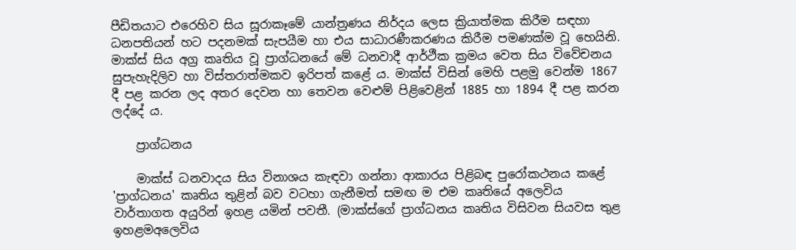පීඩිතයාට එරෙහිව සිය සූරාකෑමේ යාන්ත්‍රණය නිර්දය ලෙස ක්‍රියාත්මක කිරීම සඳහා ධනපතියන් හට පදනමක්‌ සැපයීම හා එය සාධාරණීකරණය කිරීම පමණක්‌ම වූ හෙයිනි. මාක්‌ස්‌ සිය අග්‍ර කෘතිය වූ ප්‍රාග්ධනයේ මේ ධනවාදී ආර්ථීක ක්‍රමය වෙත සිය විවේචනය සුපැහැදිලිව හා විස්‌තරාත්මකව ඉරිපත් කළේ ය. මාක්‌ස්‌ විසින් මෙහි පළමු වෙන්ම 1867 දී පළ කරන ලද අතර දෙවන හා තෙවන වෙළුම් පිළිවෙළින් 1885 හා 1894 දී පළ කරන ලද්දේ ය.

    ප්‍රාග්ධනය

    මාක්‌ස්‌ ධනවාදය සිය විනාශය කැඳවා ගන්නා ආකාරය පිළිබඳ පුරෝකථනය කළේ 'ප්‍රාග්ධනය' කෘතිය තුළින් බව වටහා ගැනීමත් සමඟ ම එම කෘතියේ අලෙවිය වාර්තාගත අයුරින් ඉහළ යමින් පවතී. (මාක්‌ස්‌ගේ ප්‍රාග්ධනය කෘතිය විසිවන සියවස තුළ ඉහළමඅලෙවිය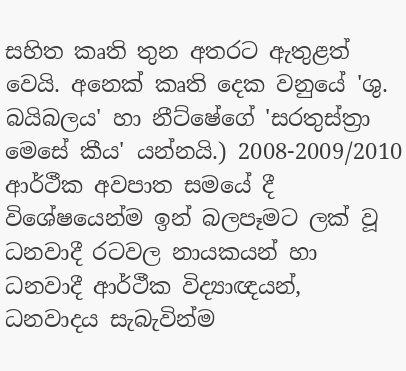සහිත කෘති තුන අතරට ඇතුළත් වෙයි. අනෙක්‌ කෘති දෙක වනුයේ 'ශු. බයිබලය' හා නීට්‌ෂේගේ 'සරතුස්‌ත්‍රා මෙසේ කීය' යන්නයි.) 2008-2009/2010 ආර්ථීක අවපාත සමයේ දී විශේෂයෙන්ම ඉන් බලපෑමට ලක්‌ වූ ධනවාදී රටවල නායකයන් හා ධනවාදී ආර්ථීක විද්‍යාඥයන්, ධනවාදය සැබැවින්ම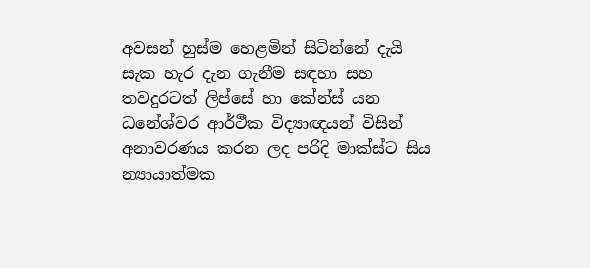අවසන් හුස්‌ම හෙළමින් සිටින්නේ දැයි සැක හැර දැන ගැනීම සඳහා සහ තවදුරටත් ලිප්සේ හා කේන්ස්‌ යන ධනේශ්වර ආර්ථීක විද්‍යාඥයන් විසින් අනාවරණය කරන ලද පරිදි මාක්‌ස්‌ට සිය න්‍යායාත්මක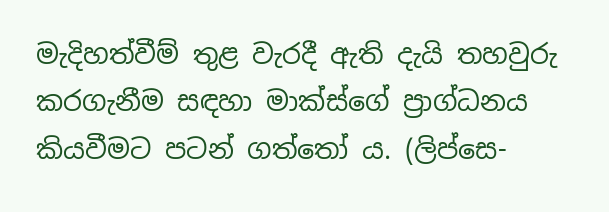මැදිහත්වීම් තුළ වැරදී ඇති දැයි තහවුරු කරගැනීම සඳහා මාක්‌ස්‌ගේ ප්‍රාග්ධනය කියවීමට පටන් ගත්තෝ ය. (ලිප්සෙ-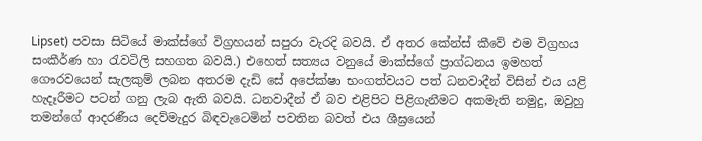Lipset) පවසා සිටියේ මාක්‌ස්‌ගේ විග්‍රහයන් සපුරා වැරදි බවයි. ඒ අතර කේන්ස්‌ කීවේ එම විග්‍රහය සංකීර්ණ හා රැවටිලි සහගත බවයි.) එහෙත් සත්‍යය වනුයේ මාක්‌ස්‌ගේ ප්‍රාග්ධනය ඉමහත් ගෞරවයෙන් සැලකුම් ලබන අතරම දැඩි සේ අපේක්‌ෂා භංගත්වයට පත් ධනවාදීන් විසින් එය යළි හැදෑරීමට පටන් ගනු ලැබ ඇති බවයි. ධනවාදීන් ඒ බව එළිපිට පිළිගැනීමට අකමැති නමුදු, ඔවුහු තමන්ගේ ආදරණීය දෙව්මැදුර බිඳවැටෙමින් පවතින බවත් එය ශීඝ්‍රයෙන්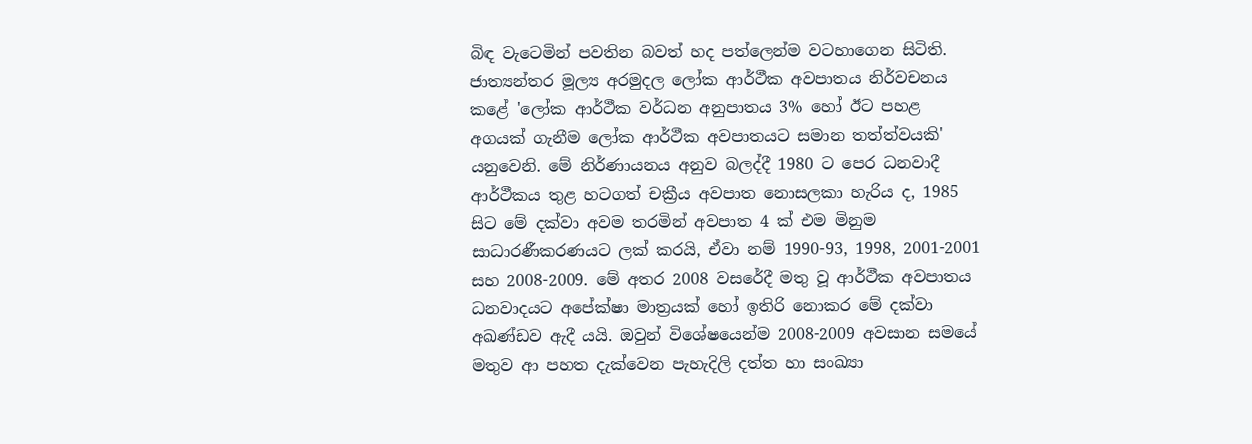බිඳ වැටෙමින් පවතින බවත් හද පත්ලෙන්ම වටහාගෙන සිටිති. ජාත්‍යන්තර මූල්‍ය අරමුදල ලෝක ආර්ථීක අවපාතය නිර්වචනය කළේ 'ලෝක ආර්ථීක වර්ධන අනුපාතය 3% හෝ ඊට පහළ අගයක්‌ ගැනීම ලෝක ආර්ථීක අවපාතයට සමාන තත්ත්වයකි' යනුවෙනි. මේ නිර්ණායනය අනුව බලද්දී 1980 ට පෙර ධනවාදී ආර්ථීකය තුළ හටගත් චක්‍රීය අවපාත නොසලකා හැරිය ද, 1985 සිට මේ දක්‌වා අවම තරමින් අවපාත 4 ක්‌ එම මිනුම සාධාරණීකරණයට ලක්‌ කරයි, ඒවා නම් 1990-93, 1998, 2001-2001 සහ 2008-2009. මේ අතර 2008 වසරේදී මතු වූ ආර්ථීක අවපාතය ධනවාදයට අපේක්‌ෂා මාත්‍රයක්‌ හෝ ඉතිරි නොකර මේ දක්‌වා අඛණ්‌ඩව ඇදී යයි. ඔවුන් විශේෂයෙන්ම 2008-2009 අවසාන සමයේ මතුව ආ පහත දැක්‌වෙන පැහැදිලි දත්ත හා සංඛ්‍යා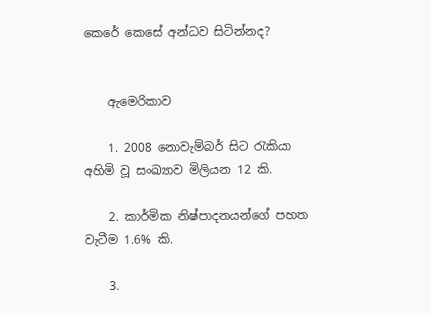කෙරේ කෙසේ අන්ධව සිටින්නද?


    ඇමෙරිකාව

    1. 2008 නොවැම්බර් සිට රැකියා අහිමි වූ සංඛ්‍යාව මිලියන 12 කි.

    2. කාර්මික නිෂ්පාදනයන්ගේ පහත වැටීම 1.6% කි.

    3.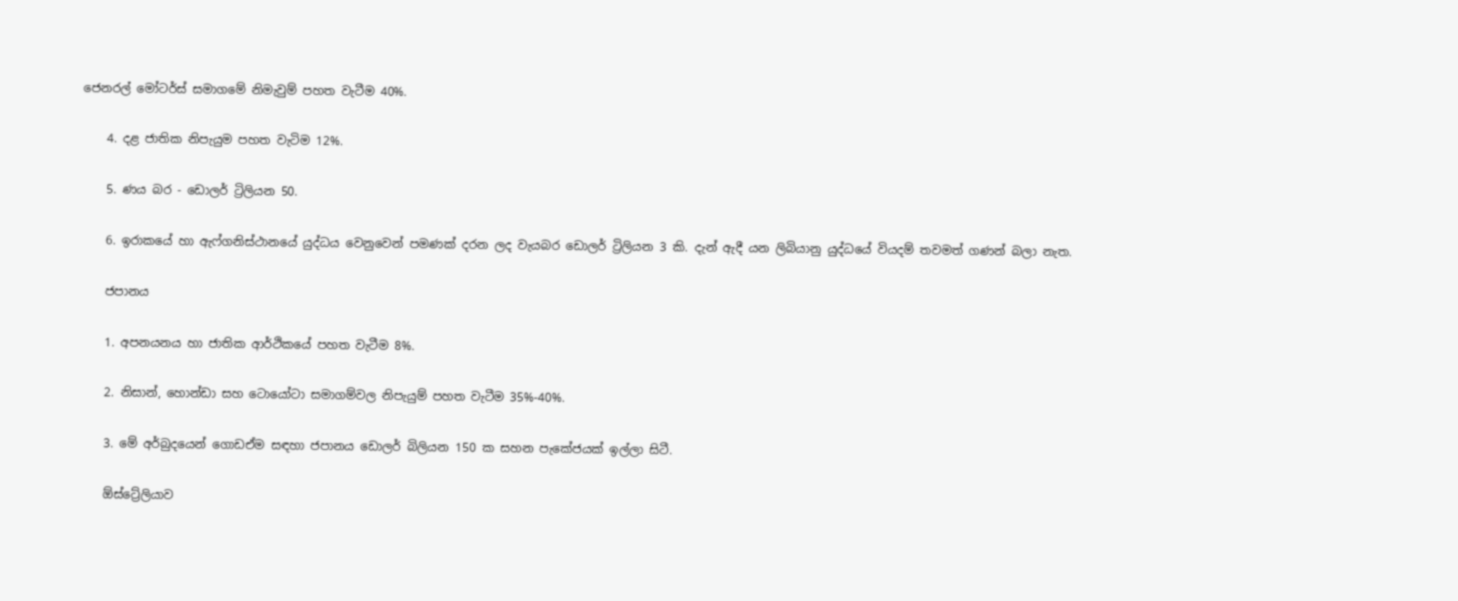ජෙනරල් මෝටර්ස්‌ සමාගමේ නිමැවුම් පහත වැටීම 40%.

    4. දළ ජාතික නිපැයුම පහත වැටිම 12%.

    5. ණය බර - ඩොලර් ට්‍රිලියන 50.

    6. ඉරාකයේ හා ඇෆ්ගනිස්‌ථානයේ යුද්ධය වෙනුවෙන් පමණක්‌ දරන ලද වැයබර ඩොලර් ට්‍රිලියන 3 කි. දැන් ඇදී යන ලිබියානු යුද්ධයේ වියදම් තවමත් ගණන් බලා නැත.

    ජපානය

    1. අපනයනය හා ජාතික ආර්ථිකයේ පහත වැටීම 8%.

    2. නිසාන්, හොන්ඩා සහ ටොයෝටා සමාගම්වල නිපැයුම් පහත වැටීම 35%-40%.

    3. මේ අර්බුදයෙන් ගොඩඒම සඳහා ජපානය ඩොලර් බිලියන 150 ක සහන පැකේජයක්‌ ඉල්ලා සිටී.

    ඕස්‌ට්‍රේලියාව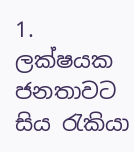1. ලක්‌ෂයක ජනතාවට සිය රැකියා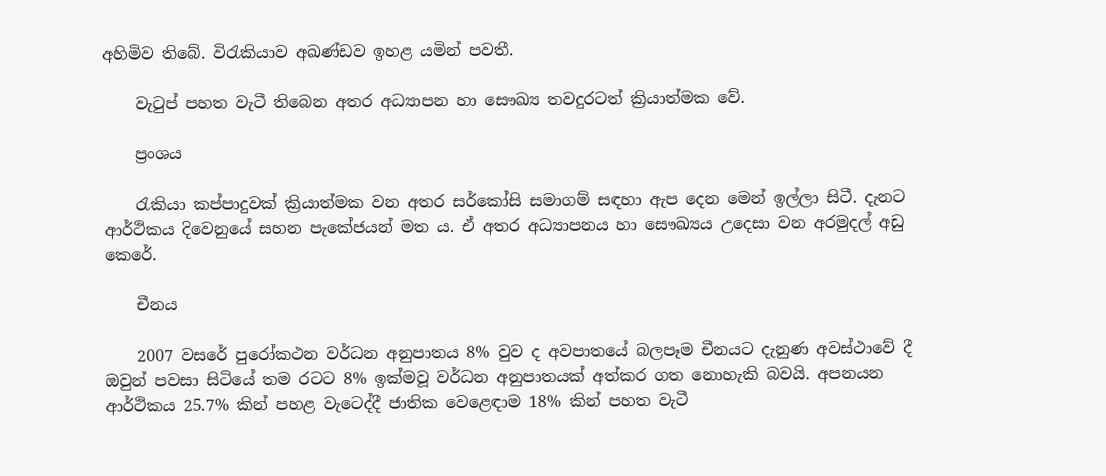අහිමිව තිබේ. විරැකියාව අඛණ්‌ඩව ඉහළ යමින් පවතී.

    වැටුප් පහත වැටී තිබෙන අතර අධ්‍යාපන හා සෞඛ්‍ය තවදුරටත් ක්‍රියාත්මක වේ.

    ප්‍රංශය

    රැකියා කප්පාදුවක්‌ ක්‍රියාත්මක වන අතර සර්කෝසි සමාගම් සඳහා ඇප දෙන මෙන් ඉල්ලා සිටී. දැනට ආර්ථිකය දිවෙනුයේ සහන පැකේජයන් මත ය. ඒ අතර අධ්‍යාපනය හා සෞඛ්‍යය උදෙසා වන අරමුදල් අඩු කෙරේ.

    චීනය

    2007 වසරේ පුරෝකථන වර්ධන අනුපාතය 8% වුව ද අවපාතයේ බලපෑම චීනයට දැනුණ අවස්‌ථාවේ දී ඔවුන් පවසා සිටියේ තම රටට 8% ඉක්‌මවූ වර්ධන අනුපාතයක්‌ අත්කර ගත නොහැකි බවයි. අපනයන ආර්ථිකය 25.7% කින් පහළ වැටෙද්දී ජාතික වෙළෙඳාම 18% කින් පහත වැටී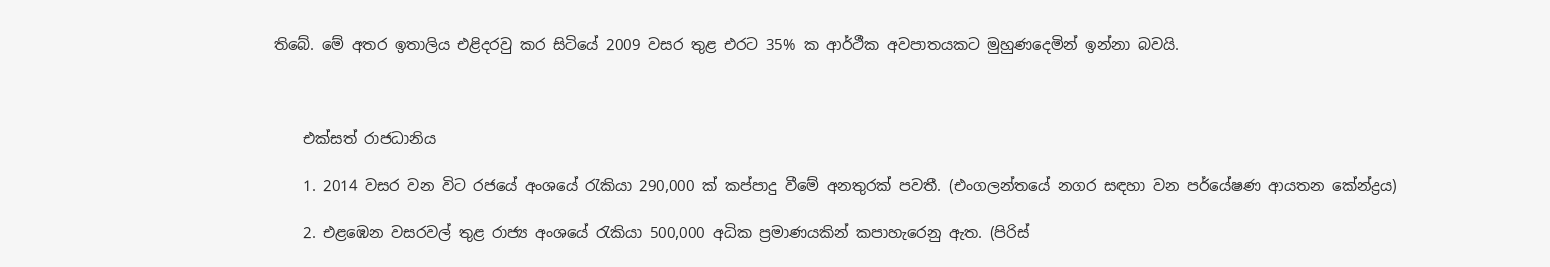තිබේ. මේ අතර ඉතාලිය එළිදරවු කර සිටියේ 2009 වසර තුළ එරට 35% ක ආර්ථීක අවපාතයකට මුහුණදෙමින් ඉන්නා බවයි.



    එක්‌සත් රාජධානිය

    1. 2014 වසර වන විට රජයේ අංශයේ රැකියා 290,000 ක්‌ කප්පාදු වීමේ අනතුරක්‌ පවතී. (එංගලන්තයේ නගර සඳහා වන පර්යේෂණ ආයතන කේන්ද්‍රය)

    2. එළඹෙන වසරවල් තුළ රාජ්‍ය අංශයේ රැකියා 500,000 අධික ප්‍රමාණයකින් කපාහැරෙනු ඇත. (පිරිස්‌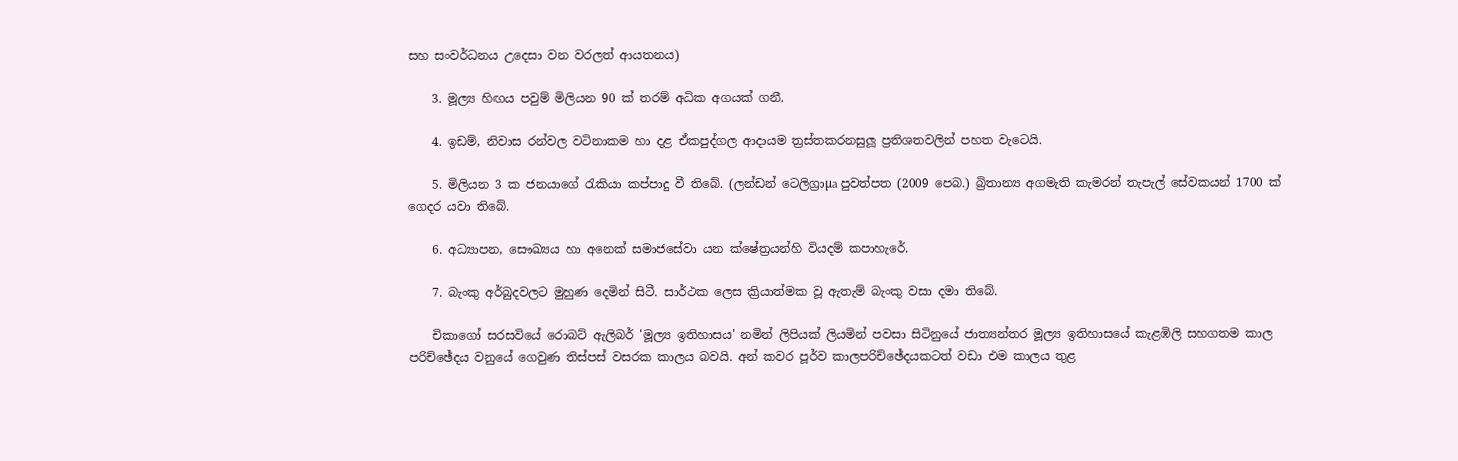සහ සංවර්ධනය උදෙසා වන වරලත් ආයතනය)

    3. මූල්‍ය හිඟය පවුම් මිලියන 90 ක්‌ තරම් අධික අගයක්‌ ගනී.

    4. ඉඩම්, නිවාස රන්වල වටිනාකම හා දළ ඒකපුද්ගල ආදායම ත්‍රස්‌තකරනසුලූ ප්‍රතිශතවලින් පහත වැටෙයි.

    5. මිලියන 3 ක ජනයාගේ රැකියා කප්පාදු වී තිබේ. (ලන්ඩන් ටෙලිග්‍රාµa පුවත්පත (2009 පෙබ.) බ්‍රිතාන්‍ය අගමැති කැමරන් තැපැල් සේවකයන් 1700 ක්‌ ගෙදර යවා තිබේ.

    6. අධ්‍යාපන, සෞඛ්‍යය හා අනෙක්‌ සමාජසේවා යන ක්‌ෂේත්‍රයන්හි වියදම් කපාහැරේ.

    7. බැංකු අර්බුදවලට මුහුණ දෙමින් සිටී. සාර්ථක ලෙස ක්‍රියාත්මක වූ ඇතැම් බැංකු වසා දමා තිබේ.

    චිකාගෝ සරසවියේ රොබට්‌ ඇලිබර් 'මූල්‍ය ඉතිහාසය' නමින් ලිපියක්‌ ලියමින් පවසා සිටිනුයේ ජාත්‍යන්තර මූල්‍ය ඉතිහාසයේ කැළඹිලි සහගතම කාල පරිච්ඡේදය වනුයේ ගෙවුණ තිස්‌පස්‌ වසරක කාලය බවයි. අන් කවර පූර්ව කාලපරිච්ඡේදයකටත් වඩා එම කාලය තුළ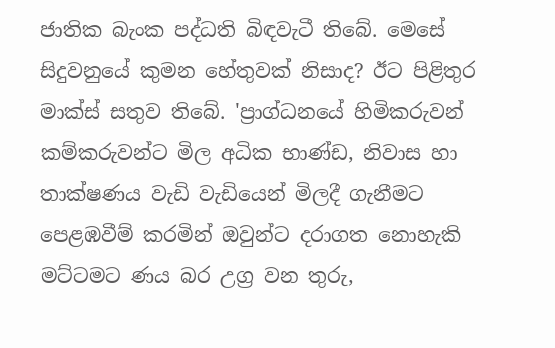ජාතික බැංක පද්ධති බිඳවැටී තිබේ. මෙසේ සිදුවනුයේ කුමන හේතුවක්‌ නිසාද? ඊට පිළිතුර මාක්‌ස්‌ සතුව තිබේ. 'ප්‍රාග්ධනයේ හිමිකරුවන් කම්කරුවන්ට මිල අධික භාණ්‌ඩ, නිවාස හා තාක්‌ෂණය වැඩි වැඩියෙන් මිලදී ගැනීමට පෙළඹවීම් කරමින් ඔවුන්ට දරාගත නොහැකි මට්‌ටමට ණය බර උග්‍ර වන තුරු,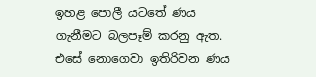ඉහළ පොලී යටතේ ණය ගැනීමට බලපෑම් කරනු ඇත. එසේ නොගෙවා ඉතිරිවන ණය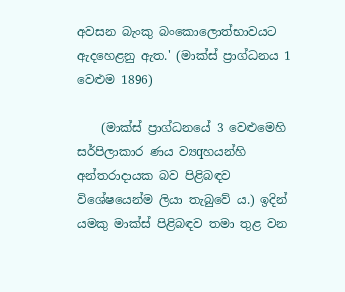අවසන බැංකු බංකොලොත්භාවයට ඇදහෙළනු ඇත.' (මාක්‌ස්‌ ප්‍රාග්ධනය 1 වෙළුම 1896)

    (මාක්‌ස්‌ ප්‍රාග්ධනයේ 3 වෙළුමෙහි සර්පිලාකාර ණය ව්‍යqහයන්හි අන්තරාදායක බව පිළිබඳව විශේෂයෙන්ම ලියා තැබුවේ ය.) ඉදින් යමකු මාක්‌ස්‌ පිළිබඳව තමා තුළ වන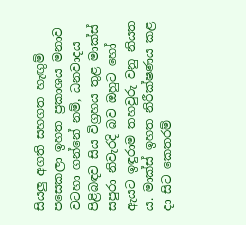සියලු අගති සහගත හැඟුම් පසෙකලා ඉහත ප්‍රකාශය මනාව වටහා ගන්නේ නම්, ධනවාදය පිළිබඳව සිය විග්‍රහය තුළ මාක්‌ස්‌ සපුරා නිවැරදි බව ඔහුට හෝ ඇයට ඉඳුරාම තහවුරු වනු නියත ය. මාක්‌ස්‌ ඉහත නිරීක්‌ෂණය කළ දා සිට කෙතරම්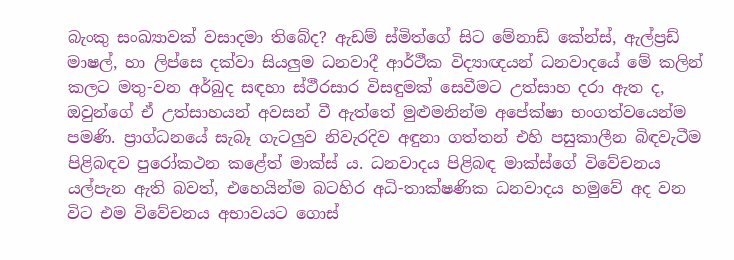බැංකු සංඛ්‍යාවක්‌ වසාදමා තිබේද? ඇඩම් ස්‌මිත්ගේ සිට මේනාඩ් කේන්ස්‌, ඇල්ප්‍රඩ් මාෂල්, හා ලිප්සෙ දක්‌වා සියලුම ධනවාදී ආර්ථීක විද්‍යාඥයන් ධනවාදයේ මේ කලින් කලට මතු-වන අර්බුද සඳහා ස්‌ථීරසාර විසඳුමක්‌ සෙවීමට උත්සාහ දරා ඇත ද, ඔවුන්ගේ ඒ උත්සාහයන් අවසන් වී ඇත්තේ මුළුමනින්ම අපේක්‌ෂා භංගත්වයෙන්ම පමණි. ප්‍රාග්ධනයේ සැබෑ ගැටලුව නිවැරදිව අඳුනා ගත්තන් එහි පසුකාලීන බිඳවැටීම පිළිබඳව පුරෝකථන කළේත් මාක්‌ස්‌ ය. ධනවාදය පිළිබඳ මාක්‌ස්‌ගේ විවේචනය යල්පැන ඇති බවත්, එහෙයින්ම බටහිර අධි-තාක්‌ෂණික ධනවාදය හමුවේ අද වන විට එම විවේචනය අභාවයට ගොස්‌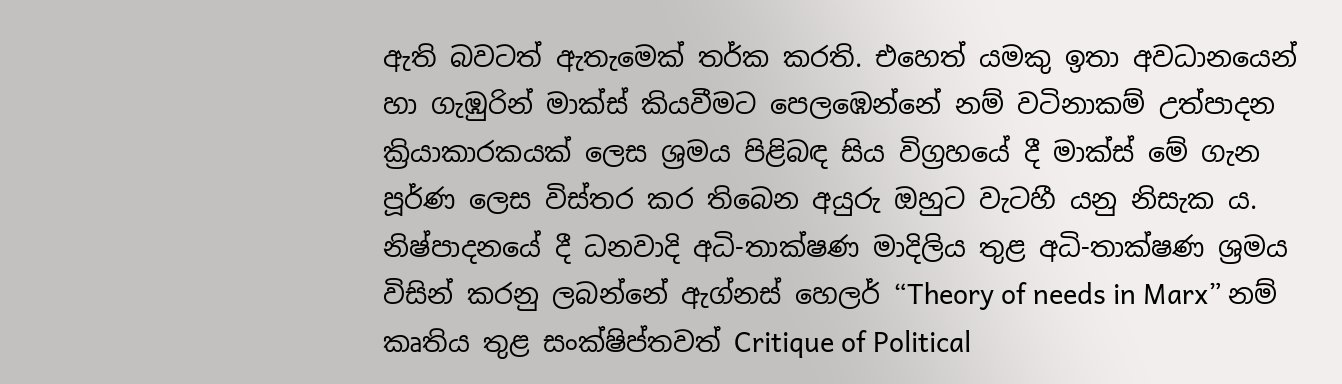ඇති බවටත් ඇතැමෙක්‌ තර්ක කරති. එහෙත් යමකු ඉතා අවධානයෙන් හා ගැඹුරින් මාක්‌ස්‌ කියවීමට පෙලඹෙන්නේ නම් වටිනාකම් උත්පාදන ක්‍රියාකාරකයක්‌ ලෙස ශ්‍රමය පිළිබඳ සිය විග්‍රහයේ දී මාක්‌ස්‌ මේ ගැන පූර්ණ ලෙස විස්‌තර කර තිබෙන අයුරු ඔහුට වැටහී යනු නිසැක ය. නිෂ්පාදනයේ දී ධනවාදි අධි-තාක්‌ෂණ මාදිලිය තුළ අධි-තාක්‌ෂණ ශ්‍රමය විසින් කරනු ලබන්නේ ඇග්නස්‌ හෙලර් “Theory of needs in Marx” නම් කෘතිය තුළ සංක්‌ෂිප්තවත් Critique of Political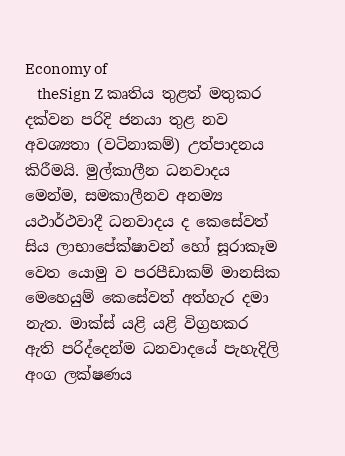Economy of
    theSign Z කෘතිය තුළත් මතුකර දක්‌වන පරිදි ජනයා තුළ නව අවශ්‍යතා (වටිනාකම්) උත්පාදනය කිරීමයි. මුල්කාලීන ධනවාදය මෙන්ම, සමකාලීනව අනම්‍ය යථාර්ථවාදී ධනවාදය ද කෙසේවත් සිය ලාභාපේක්‌ෂාවන් හෝ සූරාකෑම වෙත යොමු ව පරපීඩාකම් මානසික මෙහෙයුම් කෙසේවත් අත්හැර දමා නැත. මාක්‌ස්‌ යළි යළි විග්‍රහකර ඇති පරිද්දෙන්ම ධනවාදයේ පැහැදිලි අංග ලක්‌ෂණය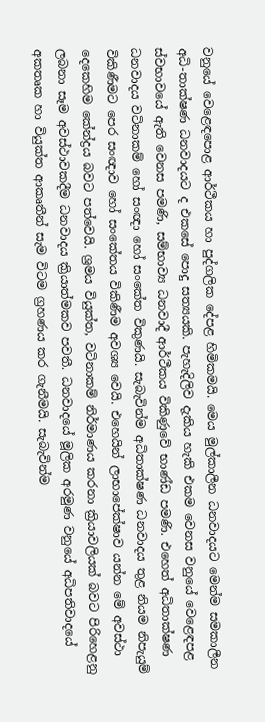වනුයේ වෙළෙඳපොළ ආර්ථීකය හා පුද්ගලික දේපළ හිමිකමයි. මෙය මුල්කාලීන ධනවාදයට මෙන්ම සමකාලීන අධි-තාක්‌ෂණ ධනවාදයට ද එකසේ පොදු සත්‍යයකි. පැහැදිලිව දැකිය හැකි එකම වෙනස වනුයේ වෙළෙඳපළ ස්‌වභාවයේ ඇති වෙනස පමණි, සම්භාව්‍ය ධනවාදී ආර්ථීකය විකිණුවේ භාණ්‌ඩ පමණි. එහෙත් අධිතාක්‌ෂණ ධනවාදය වටිනාකම් හෝ සංඥා හෝ සංකේත විකුණයි. සැබැවින්ම අධිතාක්‌ෂණ ධනවාදය තුළ නියම නිපැයුම් විකිණීමට පෙර සංඥාව හෝ සංකේතය විකිණීම අවශ්‍ය වෙයි. එහෙයින් ලාභාපේක්‌ෂාව යන්න මේ අවස්‌ථා දෙකෙහිම කේන්ද්‍රය බවට පත්වෙයි. ශ්‍රමය වියුක්‌ත, වටිනාකම් නිර්මාණය කරනා ක්‍රියාවලියක්‌ බවට පිරිහෙළනු ලබනා සෑම අවස්‌ථාවකදීම ධනවාදය ක්‍රියාත්මකව පවතී. ධනවාදයේ මූලික අරමුණ වනුයේ අධිපතිවාදයේ අකතෘක හා වියුක්‌ත ආකෘතීන් සැම විටම ග්‍රහණය කර ගැනීමයි. සැබැවින්ම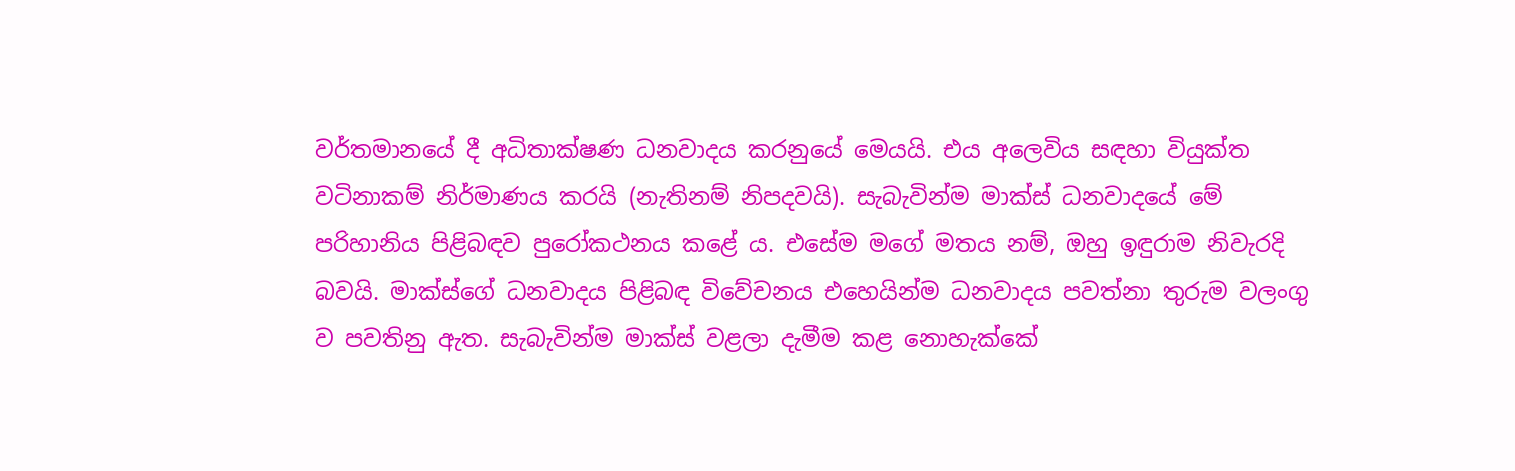වර්තමානයේ දී අධිතාක්‌ෂණ ධනවාදය කරනුයේ මෙයයි. එය අලෙවිය සඳහා වියුක්‌ත වටිනාකම් නිර්මාණය කරයි (නැතිනම් නිපදවයි). සැබැවින්ම මාක්‌ස්‌ ධනවාදයේ මේ පරිහානිය පිළිබඳව පුරෝකථනය කළේ ය. එසේම මගේ මතය නම්, ඔහු ඉඳුරාම නිවැරදි බවයි. මාක්‌ස්‌ගේ ධනවාදය පිළිබඳ විවේචනය එහෙයින්ම ධනවාදය පවත්නා තුරුම වලංගු ව පවතිනු ඇත. සැබැවින්ම මාක්‌ස්‌ වළලා දැමීම කළ නොහැක්‌කේ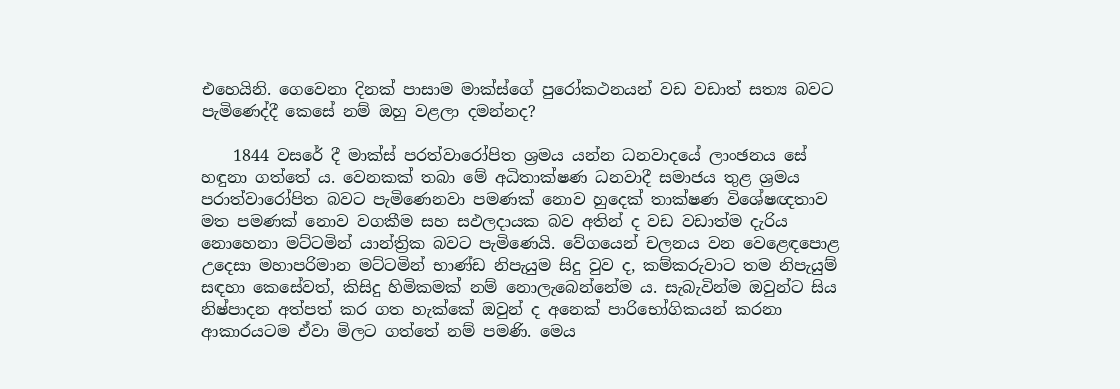එහෙයිනි. ගෙවෙනා දිනක්‌ පාසාම මාක්‌ස්‌ගේ පුරෝකථනයන් වඩ වඩාත් සත්‍ය බවට පැමිණෙද්දී කෙසේ නම් ඔහු වළලා දමන්නද?

    1844 වසරේ දී මාක්‌ස්‌ පරත්වාරෝපිත ශ්‍රමය යන්න ධනවාදයේ ලාංඡනය සේ හඳුනා ගත්තේ ය. වෙනකක්‌ තබා මේ අධිතාක්‌ෂණ ධනවාදී සමාජය තුළ ශ්‍රමය පරාත්වාරෝපිත බවට පැමිණෙනවා පමණක්‌ නොව හුදෙක්‌ තාක්‌ෂණ විශේෂඥතාව මත පමණක්‌ නොව වගකීම සහ සඵලදායක බව අතින් ද වඩ වඩාත්ම දැරිය නොහෙනා මට්‌ටමින් යාන්ත්‍රික බවට පැමිණෙයි. වේගයෙන් චලනය වන වෙළෙඳපොළ උදෙසා මහාපරිමාන මට්‌ටමින් භාණ්‌ඩ නිපැයුම සිදු වුව ද, කම්කරුවාට තම නිපැයුම් සඳහා කෙසේවත්, කිසිදු හිමිකමක්‌ නම් නොලැබෙන්නේම ය. සැබැවින්ම ඔවුන්ට සිය නිෂ්පාදන අත්පත් කර ගත හැක්‌කේ ඔවුන් ද අනෙක්‌ පාරිභෝගිකයන් කරනා ආකාරයටම ඒවා මිලට ගත්තේ නම් පමණි. මෙය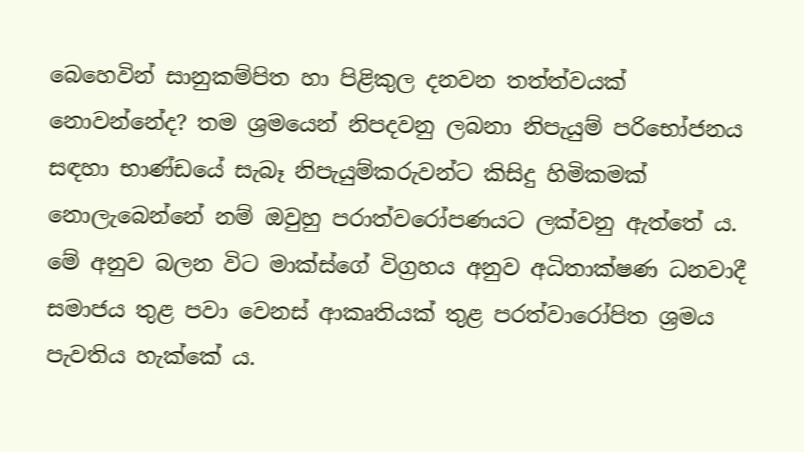බෙහෙවින් සානුකම්පිත හා පිළිකුල දනවන තත්ත්වයක්‌ නොවන්නේද? තම ශ්‍රමයෙන් නිපදවනු ලබනා නිපැයුම් පරිභෝජනය සඳහා භාණ්‌ඩයේ සැබෑ නිපැයුම්කරුවන්ට කිසිදු හිමිකමක්‌ නොලැබෙන්නේ නම් ඔවුහු පරාත්වරෝපණයට ලක්‌වනු ඇත්තේ ය. මේ අනුව බලන විට මාක්‌ස්‌ගේ විග්‍රහය අනුව අධිතාක්‌ෂණ ධනවාදී සමාජය තුළ පවා වෙනස්‌ ආකෘතියක්‌ තුළ පරත්වාරෝපිත ශ්‍රමය පැවතිය හැක්‌කේ ය.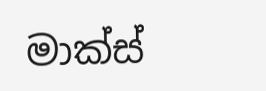මාක්‌ස්‌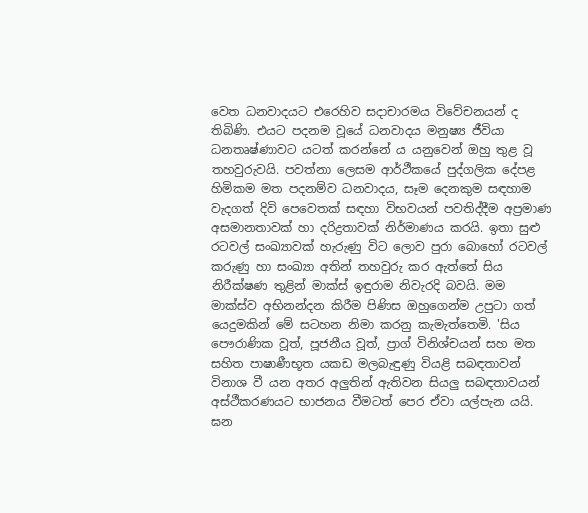වෙත ධනවාදයට එරෙහිව සදාචාරමය විවේචනයන් ද තිබිණි. එයට පදනම වූයේ ධනවාදය මනුෂ්‍ය ජීවියා ධනතෘෂ්ණාවට යටත් කරන්නේ ය යනුවෙන් ඔහු තුළ වූ තහවුරුවයි. පවත්නා ලෙසම ආර්ථීකයේ පුද්ගලික දේපළ හිමිකම මත පදනම්ව ධනවාදය, සෑම දෙනකුම සඳහාම වැදගත් දිවි පෙවෙතක්‌ සඳහා විභවයන් පවතිද්දීම අප්‍රමාණ අසමානතාවක්‌ හා දරිද්‍රතාවක්‌ නිර්මාණය කරයි. ඉතා සුළු රටවල් සංඛ්‍යාවක්‌ හැරුණු විට ලොව පුරා බොහෝ රටවල් කරුණු හා සංඛ්‍යා අතින් තහවුරු කර ඇත්තේ සිය නිරීක්‌ෂණ තුළින් මාක්‌ස්‌ ඉඳුරාම නිවැරදි බවයි. මම මාක්‌ස්‌ව අභිනන්දන කිරීම පිණිස ඔහුගෙන්ම උපුටා ගත් යෙදුමකින් මේ සටහන නිමා කරනු කැමැත්තෙමි. 'සිය පෞරාණික වූත්, පූජනීය වූත්, ප්‍රාග් විනිශ්චයන් සහ මත සහිත පාෂාණීභූත යකඩ මලබැඳුණු වියළි සබඳතාවන් විනාශ වී යන අතර අලුතින් ඇතිවන සියලු සබඳතාවයන් අස්‌ථීකරණයට භාජනය වීමටත් පෙර ඒවා යල්පැන යයි. ඝන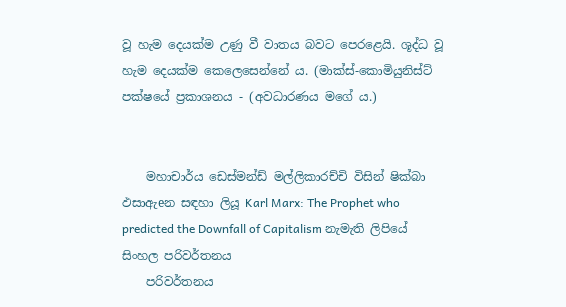වූ හැම දෙයක්‌ම උණු වී වාතය බවට පෙරළෙයි. ශූද්ධ වූ හැම දෙයක්‌ම කෙලෙසෙන්නේ ය. (මාක්‌ස්‌-කොමියුනිස්‌ට්‌ පක්‌ෂයේ ප්‍රකාශනය - (අවධාරණය මගේ ය.)


    මහාචාර්ය ඩෙස්‌මන්ඩ් මල්ලිකාරච්චි විසින් ෂික්‌බා ඵසාඇeන සඳහා ලියූ Karl Marx: The Prophet who predicted the Downfall of Capitalism නැමැති ලිපියේ සිංහල පරිවර්තනය
    පරිවර්තනය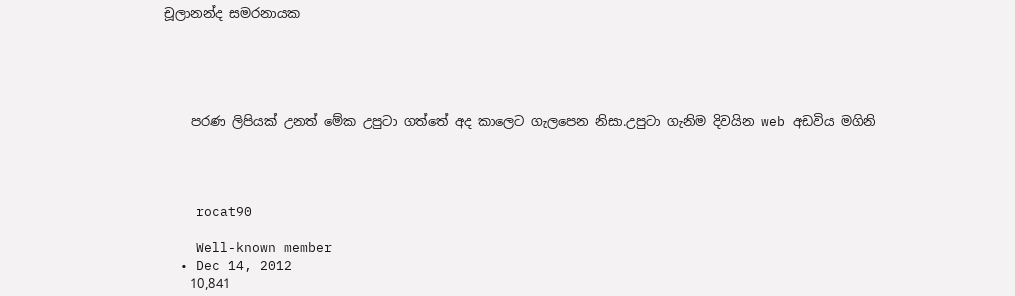චූලානන්ද සමරනායක





    පරණ ලිපියක් උනත් මේක උපුටා ගත්තේ අද කාලෙට ගැලපෙන නිසා.උපුටා ගැනිම දිවයින web අඩවිය මගිනි




    rocat90

    Well-known member
  • Dec 14, 2012
    10,841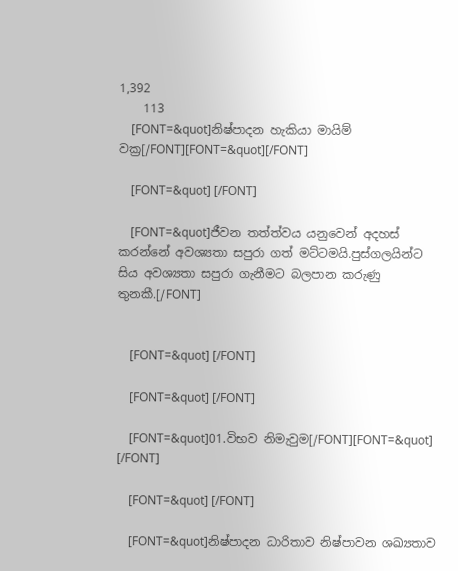1,392
    113
    [FONT=&quot]නිෂ්පාදන හැකියා මායිම් වක්‍ර[/FONT][FONT=&quot][/FONT]

    [FONT=&quot] [/FONT]

    [FONT=&quot]ජීවන තත්ත්වය යනුවෙන් අදහස් කරන්නේ අවශ්‍යතා සපුරා ගත් මට්ටමයි.පුස්ගලයින්ට සිය අවශ්‍යතා සපුරා ගැනීමට බලපාන කරුණු තුනකී.[/FONT]


    [FONT=&quot] [/FONT]

    [FONT=&quot] [/FONT]

    [FONT=&quot]01.විභව නිමැවුම[/FONT][FONT=&quot] [/FONT]

    [FONT=&quot] [/FONT]

    [FONT=&quot]නිෂ්පාදන ධාරිතාව නිෂ්පාවන ශඛ්‍යතාව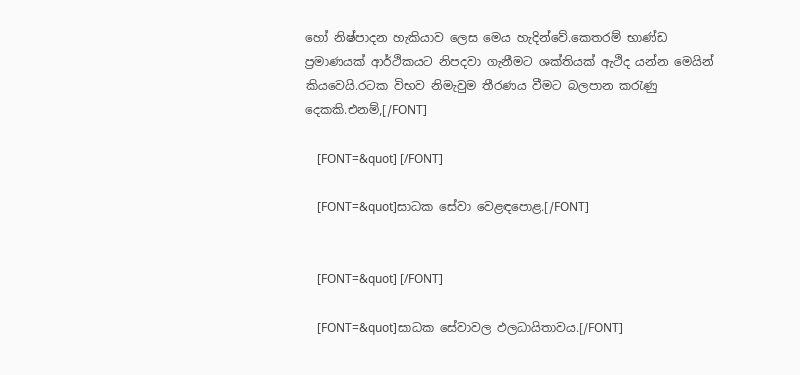හෝ නිෂ්පාදන හැකියාව ලෙස මෙය හැදින්වේ.කෙතරම් භාණ්ඩ ප්‍රමාණයක් ආර්ථිකයට නිපදවා ගැනීමට ශක්තියක් ඇථිද යන්න මෙයින් කියවෙයි.රටක විභව නිමැවුම තීරණය වීමට බලපාන කරැණු දෙකකි.එනම්,[/FONT]

    [FONT=&quot] [/FONT]

    [FONT=&quot]සාධක සේවා වෙළඳපොළ.[/FONT]


    [FONT=&quot] [/FONT]

    [FONT=&quot]සාධක සේවාවල ඵලධායිතාවය.[/FONT]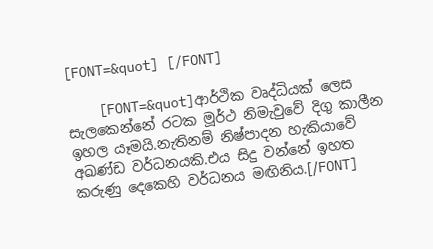[FONT=&quot] [/FONT]

    [FONT=&quot]ආර්ථික වෘද්ධියක් ලෙස සැලකෙන්නේ රටක මූර්ථ නිමැවුවේ දිගු කාලීන ඉහල යෑමයි.නැතිනම් නිෂ්පාදන හැකියාවේ අඛණ්ඩ වර්ධනයකි.එය සිදු වන්නේ ඉහත කරුණු දෙකෙහි වර්ධනය මඟිනිය.[/FONT]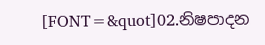[FONT=&quot]02.නිෂපාදන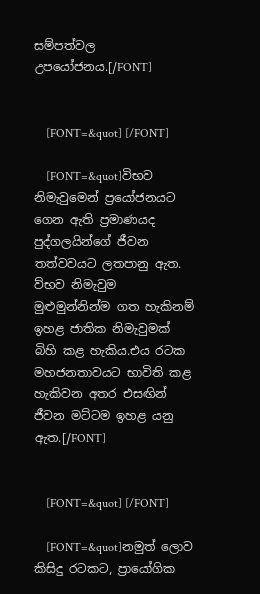සම්පත්වල උපයෝජනය.[/FONT]


    [FONT=&quot] [/FONT]

    [FONT=&quot]විභව නිමැවුමෙන් ප්‍රයෝජනයට ගෙන ඇති ප්‍රමාණයද පුද්ගලයින්ගේ ජීවන තත්වවයට ලතපානු ඇත. ව්භව නිමැවුම මුළුමුන්නින්ම ගත හැකිනම් ඉහළ ජාතික නිමැවුමක් බිහි කළ හැකිය.එය රටක මහජනතාවයට භාවිති කළ හැකිවන අතර එසඟින් ජීවන මට්ටම ඉහළ යනු ඇත.[/FONT]


    [FONT=&quot] [/FONT]

    [FONT=&quot]නමුත් ලොව කිසිදු රටකට, ප්‍රායෝගික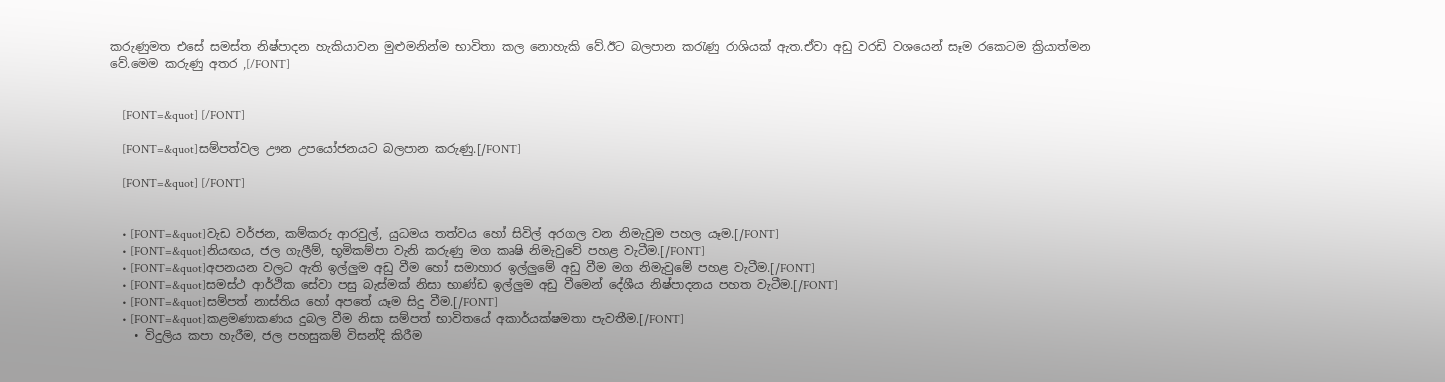කරුණුමත එසේ සමස්ත නිෂ්පාදන හැකියාවන මුළුමනින්ම භාවිතා කල නොහැකි වේ.ඊට බලපාන කරැණු රාශියක් ඇත.ඒවා අඩු වරඩි වශයෙන් සෑම රකෙටම ක්‍රියාත්මන වේ.මෙම කරුණු අතර ,[/FONT]


    [FONT=&quot] [/FONT]

    [FONT=&quot]සම්පත්වල ඌන උපයෝජනයට බලපාන කරුණු.[/FONT]

    [FONT=&quot] [/FONT]


    • [FONT=&quot]වැඩ වර්ජන, කම්කරු ආරවුල්, යුධමය තත්වය හෝ සිවිල් අරගල වන නිමැවුම පහල යෑම.[/FONT]
    • [FONT=&quot]නියඟය, ජල ගැලීම්, භූමිකම්පා වැනි කරුණු මග කෘෂි නිමැවුවේ පහළ වැටීම.[/FONT]
    • [FONT=&quot]අපනයන වලට ඇති ඉල්ලුම අඩු වීම හෝ සමාහාර ඉල්ලුමේ අඩු වීම මග නිමැවුමේ පහළ වැටීම.[/FONT]
    • [FONT=&quot]සමස්ථ ආර්ථික සේවා පසු බැස්මක් නිසා භාණ්ඩ ඉල්ලුම අඩු වීමෙන් දේශීය නිෂ්පාදනය පහත වැටීම.[/FONT]
    • [FONT=&quot]සම්පත් නාස්තිය හෝ අපතේ යෑම සිදු වීම.[/FONT]
    • [FONT=&quot]කළමණාකණය දුබල වීම නිසා සම්පත් භාවිතයේ අකාර්යක්ෂමතා පැවතීම.[/FONT]
    • විදුලිය කපා හැරීම, ජල පහසුකම් විසන්දි කිරීම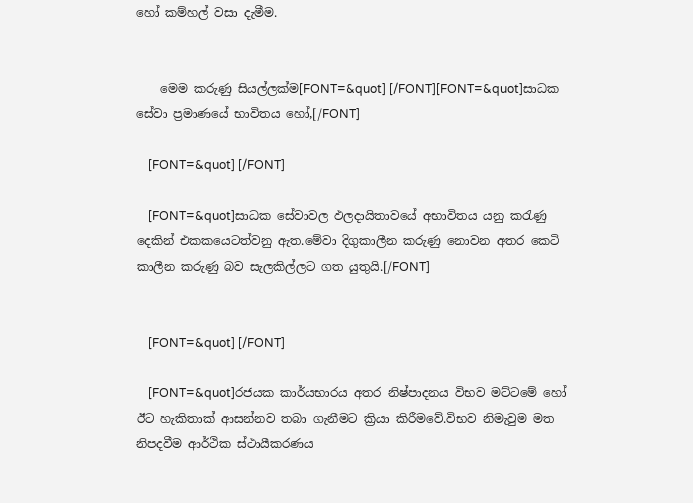හෝ කම්හල් වසා දැමීම.


    මෙම කරුණු සියල්ලක්ම[FONT=&quot] [/FONT][FONT=&quot]සාධක සේවා ප්‍රමාණයේ භාවිතය හෝ,[/FONT]

    [FONT=&quot] [/FONT]

    [FONT=&quot]සාධක සේවාවල ඵලදායිතාවයේ අභාවිතය යනු කරැණු දෙකින් එකකයෙටත්වනු ඇත.මේවා දිගුකාලීන කරුණු නොවන අතර කෙටි කාලීන කරුණු බව සැලකිල්ලට ගත යුතුයි.[/FONT]


    [FONT=&quot] [/FONT]

    [FONT=&quot]රජයක කාර්යභාරය අතර නිෂ්පාදනය විභව මට්ටමේ හෝ ඊට හැකිතාක් ආසන්නව තබා ගැනීමට ක්‍රියා කිරීමවේ.විභව නිමැවුම මත නිපදවීම ආර්ථික ස්ථායීකරණය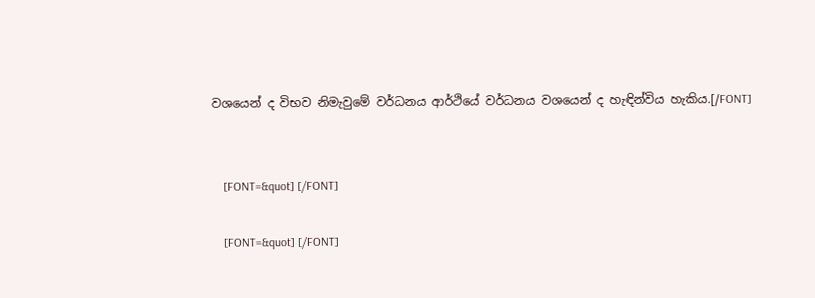වශයෙන් ද විභව නිමැවුමේ වර්ධනය ආර්ථියේ වර්ධනය වශයෙන් ද හැඳින්විය හැකිය.[/FONT]


    [FONT=&quot] [/FONT]

    [FONT=&quot] [/FONT]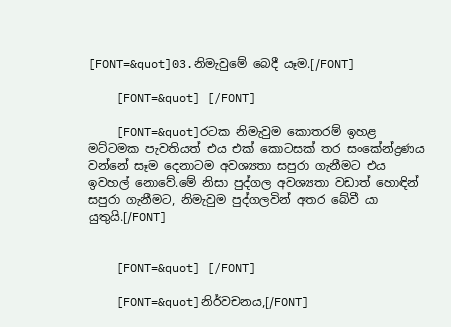[FONT=&quot]03.නිමැවුමේ බෙදී යෑම.[/FONT]

    [FONT=&quot] [/FONT]

    [FONT=&quot]රටක නිමැවුම කොතරම් ඉහළ මට්ටමක පැවතියත් එය එක් කොටසක් තර සංකේන්ද්‍රණය වන්නේ සෑම දෙනාටම අවශ්‍යතා සපුරා ගැනීමට එය ඉවහල් නොවේ.මේ නිසා පුද්ගල අවශ්‍යතා වඩාත් හොඳින් සපුරා ගැනීමට, නිමැවුම පුද්ගලවින් අතර බේවී යා යුතුයි.[/FONT]


    [FONT=&quot] [/FONT]

    [FONT=&quot]නිර්වචනය,[/FONT]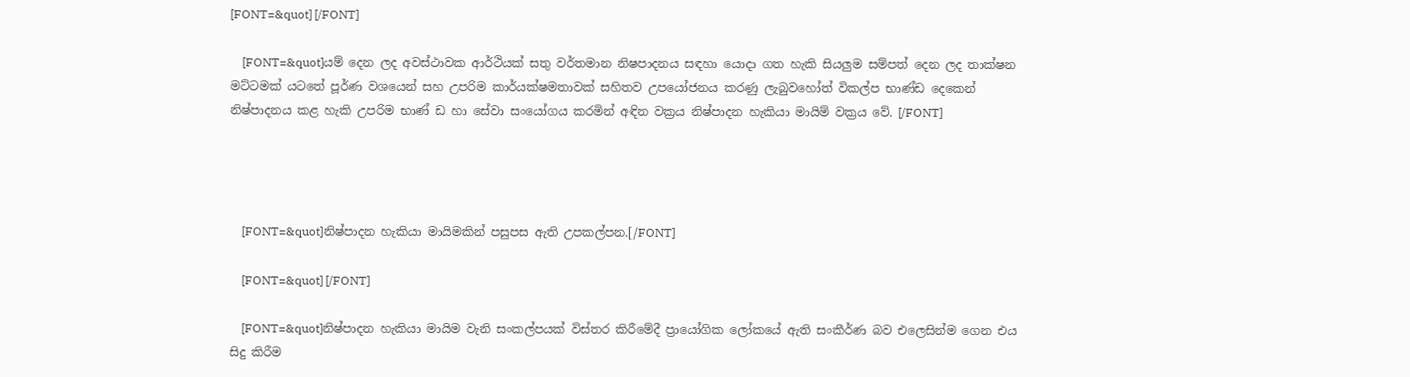[FONT=&quot] [/FONT]

    [FONT=&quot]යම් දෙන ලද අවස්ථාවක ආර්ථියක් සතු වර්තමාන නිෂපාදනය සඳහා යොදා ගත හැකි සියලුම සම්පත් දෙන ලද තාක්ෂන මට්ටමක් යටතේ පූර්ණ වශයෙන් සහ උපරිම කාර්යක්ෂමතාවක් සහිතව උපයෝජනය කරණු ලැබුවහෝත් විකල්ප භාණ්ඩ දෙකෙන් නිෂ්පාදනය කළ හැකි උපරිම භාණ් ඩ හා සේවා සංයෝගය කරමින් අඳින වක්‍රය නිෂ්පාදන හැකියා මායිම් වක්‍රය වේ. [/FONT]




    [FONT=&quot]නිෂ්පාදන හැකියා මායිමකින් පසුපස ඇති උපකල්පන.[/FONT]

    [FONT=&quot] [/FONT]

    [FONT=&quot]නිෂ්පාදන හැකියා මායිම වැනි සංකල්පයක් විස්තර කිරීමේදී ප්‍රායෝගික ලෝකයේ ඇති සංකීර්ණ බව එලෙසින්ම ගෙන එය සිදු කිරීම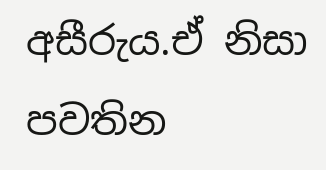අසීරුය.ඒ නිසා පවතින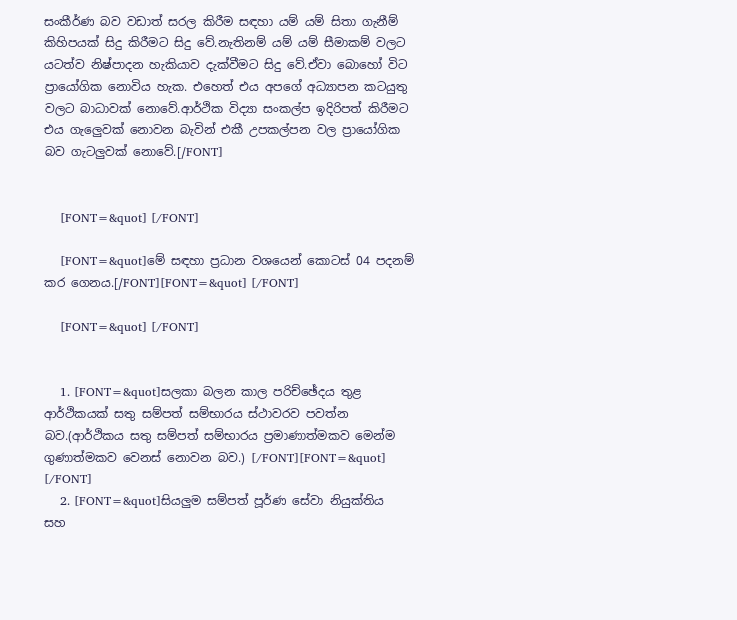සංකීර්ණ බව වඩාත් සරල කිරීම සඳහා යම් යම් සිතා ගැනීම් කිහිපයක් සිදු කිරීමට සිදු වේ.නැතිනම් යම් යම් සීමාකම් වලට යටත්ව නිෂ්පාදන හැකියාව දැක්වීමට සිදු වේ.ඒවා බොහෝ විට ප්‍රායෝගික නොවිය හැක. එහෙත් එය අපගේ අධ්‍යාපන කටයුතු වලට බාධාවක් නොවේ.ආර්ථික විද්‍යා සංකල්ප ඉදිරිපත් කිරීමට එය ගැලෙුවක් නොවන බැවින් එකී උපකල්පන වල ප්‍රායෝගික බව ගැටලුවක් නොවේ.[/FONT]


    [FONT=&quot] [/FONT]

    [FONT=&quot]මේ සඳහා ප්‍රධාන වශයෙන් කොටස් 04 පදනම් කර ගෙනය.[/FONT][FONT=&quot] [/FONT]

    [FONT=&quot] [/FONT]


    1. [FONT=&quot]සලකා බලන කාල පරිච්ඡේදය තුළ ආර්ථිකයක් සතු සම්පත් සම්භාරය ස්ථාවරව පවත්න බව.(ආර්ථිකය සතු සම්පත් සම්භාරය ප්‍රමාණාත්මකව මෙන්ම ගුණාත්මකව වෙනස් නොවන බව.) [/FONT][FONT=&quot] [/FONT]
    2. [FONT=&quot]සියලුම සම්පත් පූර්ණ සේවා නියුක්තිය සහ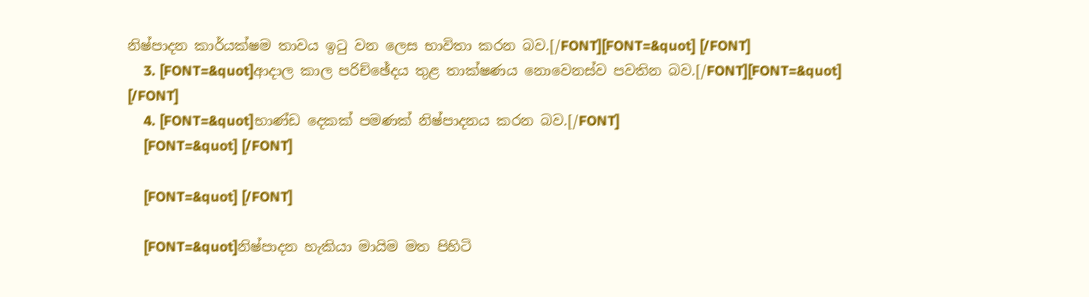නිෂ්පාදන කාර්යක්ෂම තාවය ඉටු වන ලෙස භාවිතා කරන බව.[/FONT][FONT=&quot] [/FONT]
    3. [FONT=&quot]ආදාල කාල පරිච්ඡේදය තුළ තාක්ෂණය නොවෙනස්ව පවතින බව.[/FONT][FONT=&quot] [/FONT]
    4. [FONT=&quot]භාණ්ඩ දෙකක් පමණක් නිෂ්පාදනය කරන බව.[/FONT]
    [FONT=&quot] [/FONT]

    [FONT=&quot] [/FONT]

    [FONT=&quot]නිෂ්පාදන හැකියා මායිම මත පිහිටි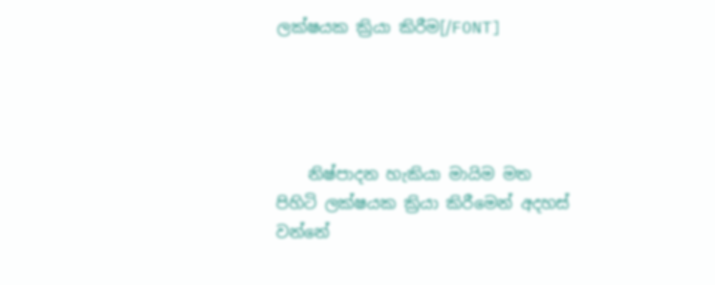ලක්ෂයක ක්‍රියා කිරීම[/FONT]




    නිෂ්පාදන හැකියා මායිම මත පිහිටි ලක්ෂයක ක්‍රියා කිරීමෙන් අදහස් වන්නේ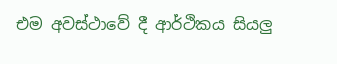එම අවස්ථාවේ දී ආර්ථිකය සියලු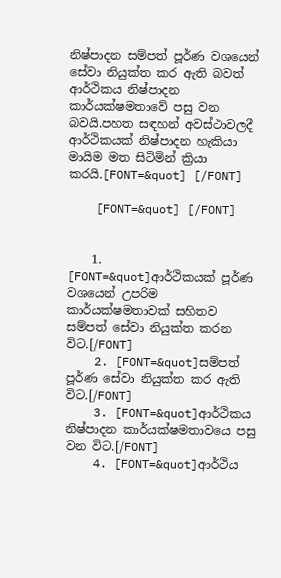නිෂ්පාදන සම්පත් පූර්ණ වශයෙන් සේවා නියුක්ත කර ඇති බවත් ආර්ථිකය නිෂ්පාදන කාර්යක්ෂමතාවේ පසු වන බවයි.පහත සඳහන් අවස්ථාවලදී ආර්ථිකයක් නිෂ්පාදන හැකියා මායිම මත සිටිමින් ක්‍රියා කරයි.[FONT=&quot] [/FONT]

    [FONT=&quot] [/FONT]


    1. [FONT=&quot]ආර්ථිකයක් පූර්ණ වශයෙන් උපරිම කාර්යක්ෂමතාවක් සහිතව සම්පත් සේවා නියුක්ත කරන විට.[/FONT]
    2. [FONT=&quot]සම්පත් පූර්ණ සේවා නියුක්ත කර ඇති විට.[/FONT]
    3. [FONT=&quot]ආර්ථිකය නිෂ්පාදන කාර්යක්ෂමතාවයෙ පසු වන විට.[/FONT]
    4. [FONT=&quot]ආර්ථිය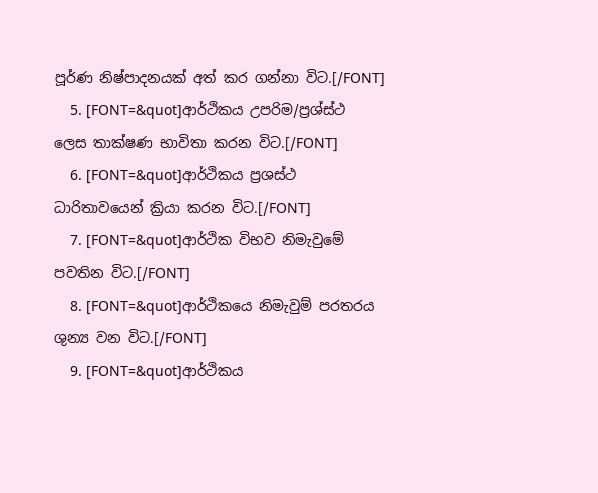පූර්ණ නිෂ්පාදනයක් අත් කර ගන්නා විට.[/FONT]
    5. [FONT=&quot]ආර්ථිකය උපරිම/ප්‍රශ්ස්ථ ලෙස තාක්ෂණ භාවිතා කරන විට.[/FONT]
    6. [FONT=&quot]ආර්ථිකය ප්‍රශස්ථ ධාරිතාවයෙන් ක්‍රියා කරන විට.[/FONT]
    7. [FONT=&quot]ආර්ථික විභව නිමැවුමේ පවතින විට.[/FONT]
    8. [FONT=&quot]ආර්ථිකයෙ නිමැවුම් පරතරය ශුන්‍ය වන විට.[/FONT]
    9. [FONT=&quot]ආර්ථිකය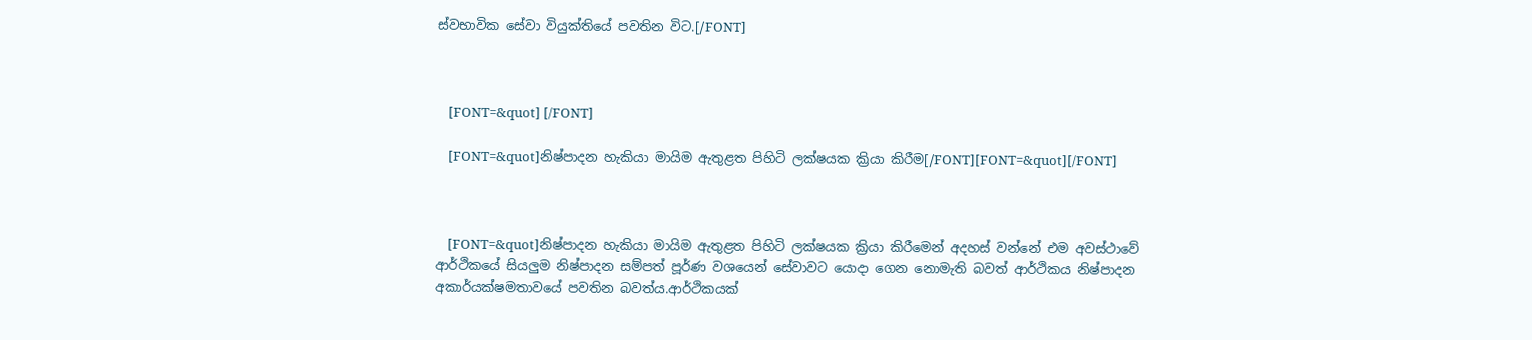ස්වභාවික සේවා වියුක්තියේ පවතින විට.[/FONT]



    [FONT=&quot] [/FONT]

    [FONT=&quot]නිෂ්පාදන හැකියා මායිම ඇතුළත පිහිටි ලක්ෂයක ක්‍රියා කිරීම[/FONT][FONT=&quot][/FONT]



    [FONT=&quot]නිෂ්පාදන හැකියා මායිම ඇතුළත පිහිටි ලක්ෂයක ක්‍රියා කිරීමෙන් අදහස් වන්නේ එම අවස්ථාවේ ආර්ථිකයේ සියලුම නිෂ්පාදන සම්පත් පූර්ණ වශයෙන් සේවාවට යොදා ගෙන නොමැති බවත් ආර්ථිකය නිෂ්පාදන අකාර්යක්ෂමතාවයේ පවතින බවත්ය.ආර්ථිකයක්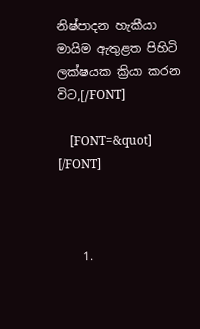නිෂ්පාදන හැකීයා මායිම ඇතුළත පිහිටි ලක්ෂයක ක්‍රියා කරන විට,[/FONT]

    [FONT=&quot] [/FONT]



    1.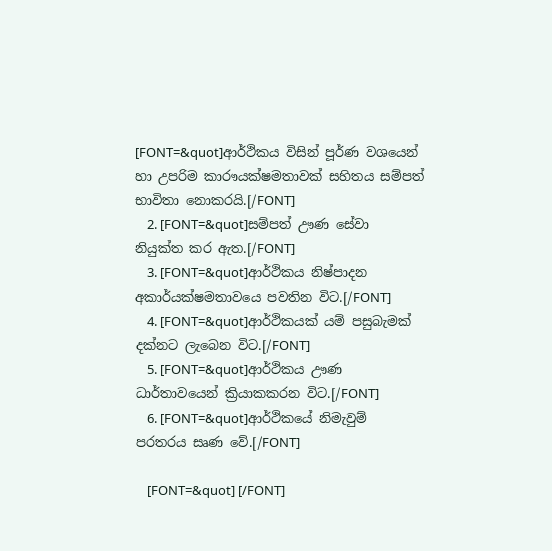[FONT=&quot]ආර්ථිකය විසින් පූර්ණ වශයෙන් හා උපරිම කාරෟයක්ෂමතාවක් සහිතය සම්පත් භාවිතා නොකරයි.[/FONT]
    2. [FONT=&quot]සම්පත් ඌණ සේවා නියුක්ත කර ඇත.[/FONT]
    3. [FONT=&quot]ආර්ථිකය නිෂ්පාදන අකාර්යක්ෂමතාවයෙ පවතින විට.[/FONT]
    4. [FONT=&quot]ආර්ථිකයක් යම් පසුබැමක් දක්නට ලැබෙන විට.[/FONT]
    5. [FONT=&quot]ආර්ථිකය ඌණ ධාර්තාවයෙන් ක්‍රියාකකරන විට.[/FONT]
    6. [FONT=&quot]ආර්ථිකයේ නිමැවුම් පරතරය සෘණ වේ.[/FONT]

    [FONT=&quot] [/FONT]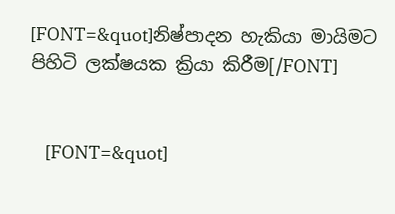[FONT=&quot]නිෂ්පාදන හැකියා මායිමට පිහිටි ලක්ෂයක ක්‍රියා කිරීම[/FONT]


    [FONT=&quot]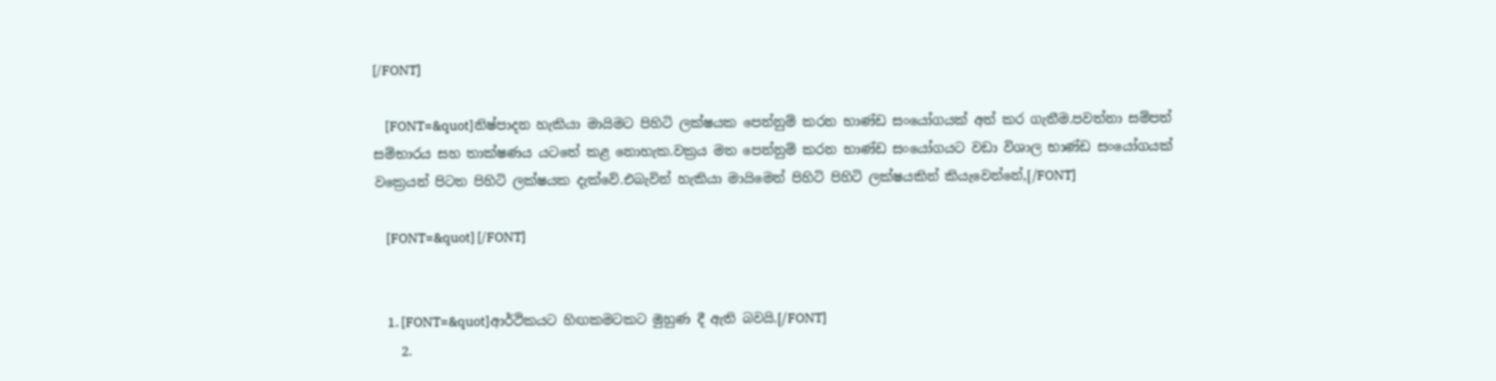[/FONT]

    [FONT=&quot]නිෂ්පාදන හැකියා මායිමට පිහිටි ලක්ෂයක පෙන්නුම් කරන භාණ්ඩ සංයෝගයක් අත් කර ගැනීම.පවත්නා සම්පත් සම්භාරය සහ තාක්ෂණය යටතේ කළ නොහැක.වක්‍රය මත පෙන්නුම් කරන භාණ්ඩ සංයෝගයට වඩා විශාල භාණ්ඩ සංයෝගයක් වක්‍රෙයන් පිටත පිහිටි ලක්ෂයක දැක්වේ.එබැවින් හැකියා මායිමෙන් පිහිටි පිහිටි ලක්ෂයකින් කියැවෙන්නේ,[/FONT]

    [FONT=&quot] [/FONT]


    1. [FONT=&quot]ආර්ථිකයට හිඟකමටකට මුහුණ දී ඇති බවයි.[/FONT]
    2.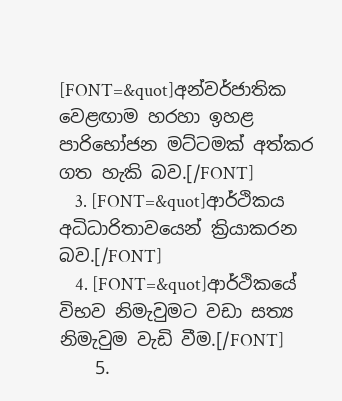[FONT=&quot]අන්වර්ජාතික වෙළඟාම හරහා ඉහළ පාරිභෝජන මට්ටමක් අත්කර ගත හැකි බව.[/FONT]
    3. [FONT=&quot]ආර්ථිකය අධිධාරිතාවයෙන් ක්‍රියාකරන බව.[/FONT]
    4. [FONT=&quot]ආර්ථිකයේ විභව නිමැවුමට වඩා සත්‍ය නිමැවුම වැඩි වීම.[/FONT]
    5.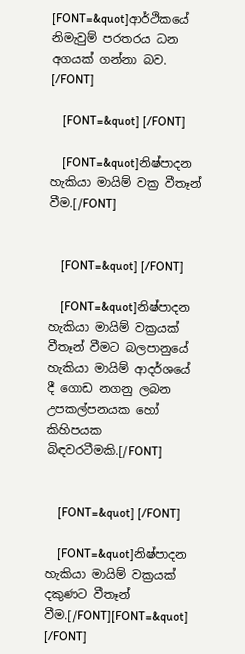[FONT=&quot]ආර්ථිකයේ නිමැවුම් පරතරය ධන අගයක් ගන්නා බව. [/FONT]

    [FONT=&quot] [/FONT]

    [FONT=&quot]නිෂ්පාදන හැකියා මායිම් වක්‍ර වීතෑන් වීම.[/FONT]


    [FONT=&quot] [/FONT]

    [FONT=&quot]නිෂ්පාදන හැකියා මායිම් වක්‍රයක් වීතෑන් වීමට බලපානුයේ හැකියා මායිම් ආදර්ශයේ දී ගොඩ නගනු ලබන උපකල්පනයක හෝ කිහිපයක බිඳවරටීමකි.[/FONT]


    [FONT=&quot] [/FONT]

    [FONT=&quot]නිෂ්පාදන හැකියා මායිම් වක්‍රයක් දකුණට වීතෑන් වීම.[/FONT][FONT=&quot] [/FONT]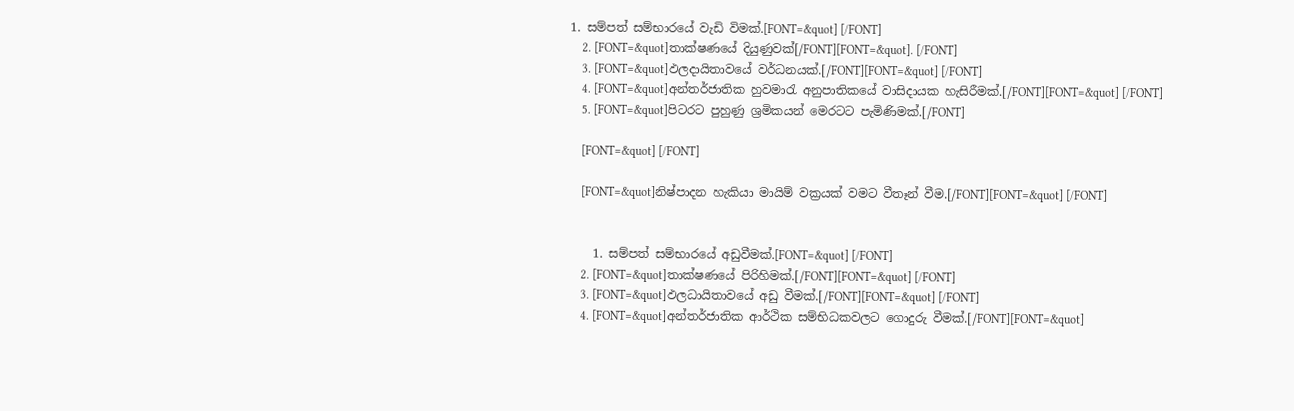1. සම්පත් සම්භාරයේ වැඩි විමක්.[FONT=&quot] [/FONT]
    2. [FONT=&quot]තාක්ෂණයේ දියුණුවක්[/FONT][FONT=&quot]. [/FONT]
    3. [FONT=&quot]ඵලදායිතාවයේ වර්ධනයක්.[/FONT][FONT=&quot] [/FONT]
    4. [FONT=&quot]අන්තර්ජාතික හුවමාරැ අනුපාතිකයේ වාසිදායක හැසිරීමක්.[/FONT][FONT=&quot] [/FONT]
    5. [FONT=&quot]පිටරට පුහුණු ශ්‍රමිකයන් මෙරටට පැමිණිමක්.[/FONT]

    [FONT=&quot] [/FONT]

    [FONT=&quot]නිෂ්පාදන හැකියා මායිම් වක්‍රයක් වමට වීතෑන් වීම.[/FONT][FONT=&quot] [/FONT]


    1. සම්පත් සම්භාරයේ අඩුවීමක්.[FONT=&quot] [/FONT]
    2. [FONT=&quot]තාක්ෂණයේ පිරිහිමක්.[/FONT][FONT=&quot] [/FONT]
    3. [FONT=&quot]ඵලධායිතාවයේ අඩු වීමක්.[/FONT][FONT=&quot] [/FONT]
    4. [FONT=&quot]අන්තර්ජාතික ආර්ථික සම්භිධකවලට ගොදුරු වීමක්.[/FONT][FONT=&quot]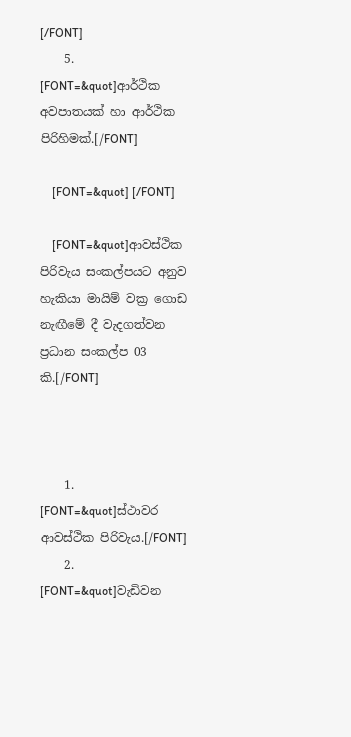[/FONT]
    5. [FONT=&quot]ආර්ථික අවපාතයක් හා ආර්ථික පිරිහිමක්.[/FONT]

    [FONT=&quot] [/FONT]

    [FONT=&quot]ආවස්ථික පිරිවැය සංකල්පයට අනුව හැකියා මායිම් වක්‍ර ගොඩ නැඟීමේ දී වැදගත්වන ප්‍රධාන සංකල්ප 03 කි.[/FONT]



    1. [FONT=&quot]ස්ථාවර ආවස්ථික පිරිවැය.[/FONT]
    2. [FONT=&quot]වැඩිවන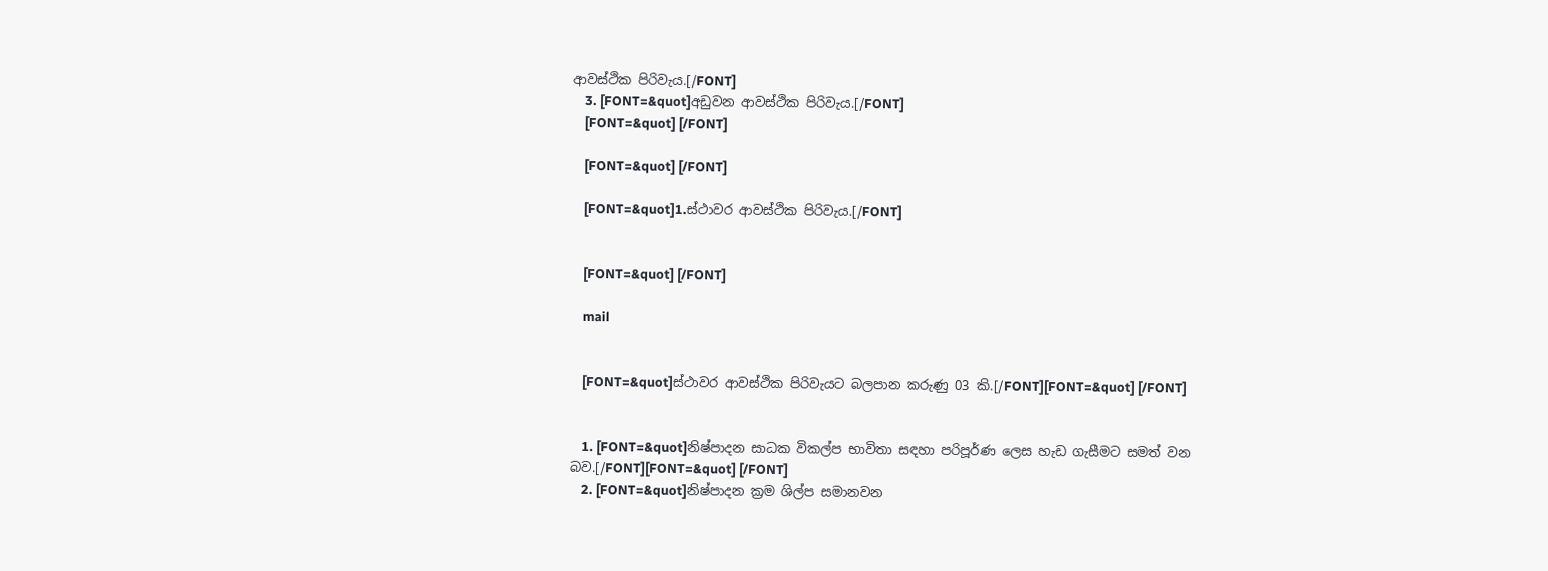ආවස්ථික පිරිවැය.[/FONT]
    3. [FONT=&quot]අඩුවන ආවස්ථික පිරිවැය.[/FONT]
    [FONT=&quot] [/FONT]

    [FONT=&quot] [/FONT]

    [FONT=&quot]1.ස්ථාවර ආවස්ථික පිරිවැය.[/FONT]


    [FONT=&quot] [/FONT]

    mail


    [FONT=&quot]ස්ථාවර ආවස්ථික පිරිවැයට බලපාන කරුණු 03 කි.[/FONT][FONT=&quot] [/FONT]


    1. [FONT=&quot]නිෂ්පාදන සාධක විකල්ප භාවිතා සඳහා පරිපූර්ණ ලෙස හැඩ ගැසීමට සමත් වන බව.[/FONT][FONT=&quot] [/FONT]
    2. [FONT=&quot]නිෂ්පාදන ක්‍රම ශිල්ප සමානවන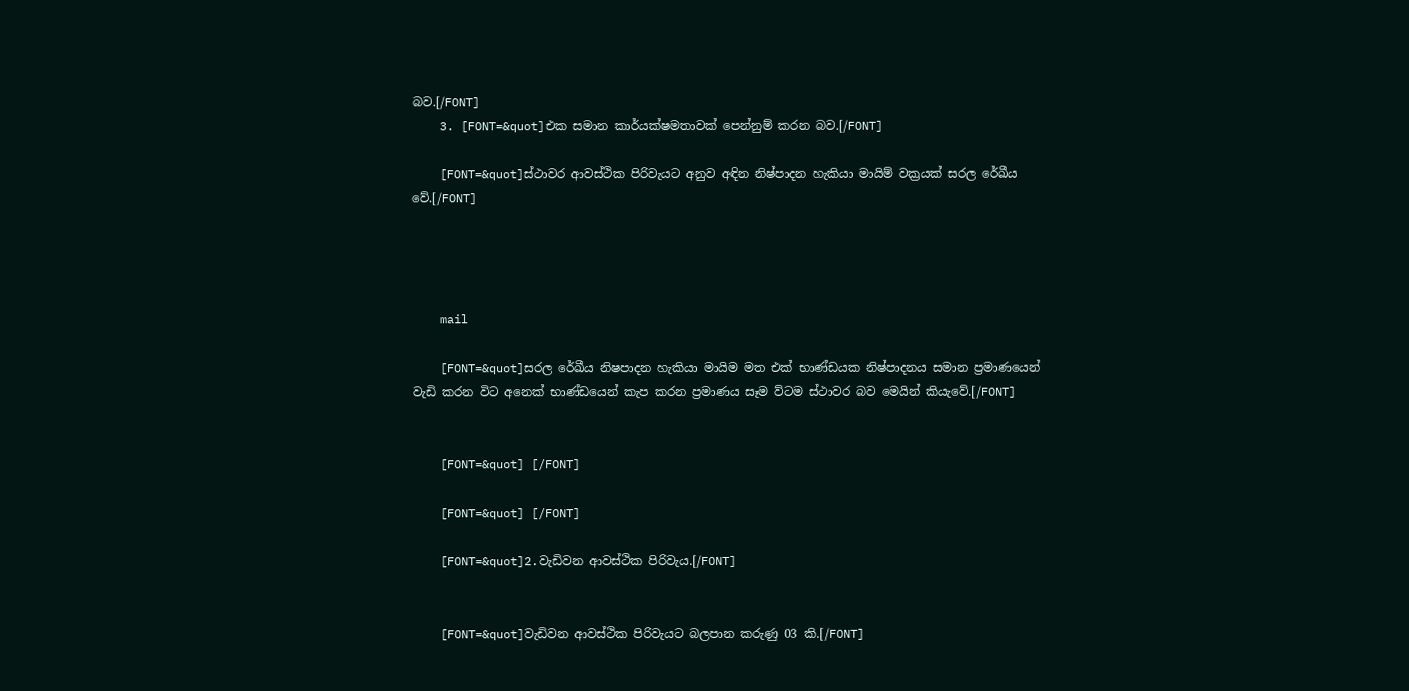බව.[/FONT]
    3. [FONT=&quot]එක සමාන කාර්යක්ෂමතාවක් පෙන්නුම් කරන බව.[/FONT]

    [FONT=&quot]ස්ථාවර ආවස්ථික පිරිවැයට අනුව අඳින නිෂ්පාදන හැකියා මායිම් වක්‍රයක් සරල රේඛීය වේ.[/FONT]




    mail

    [FONT=&quot]සරල රේඛීය නිෂපාදන හැකියා මායිම මත එක් භාණ්ඩයක නිෂ්පාදනය සමාන ප්‍රමාණයෙන් වැඩි කරන විට අනෙක් භාණ්ඩයෙන් කැප කරන ප්‍රමාණය සෑම ව්ටම ස්ථාවර බව මෙයින් කියැවේ.[/FONT]


    [FONT=&quot] [/FONT]

    [FONT=&quot] [/FONT]

    [FONT=&quot]2.වැඩිවන ආවස්ථික පිරිවැය.[/FONT]


    [FONT=&quot]වැඩිවන ආවස්ථික පිරිවැයට බලපාන කරුණු 03 කි.[/FONT]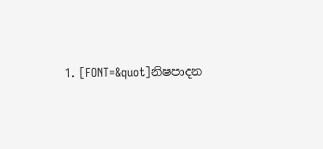1. [FONT=&quot]නිෂපාදන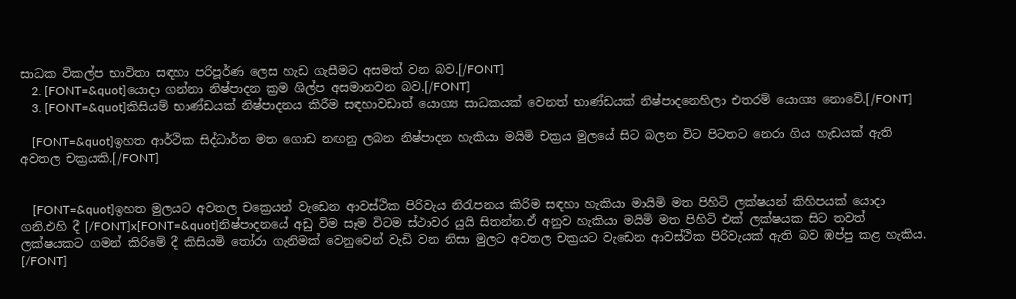සාධක විකල්ප භාවිතා සඳහා පරිපූර්ණ ලෙස හැඩ ගැසීමට අසමත් වන බව.[/FONT]
    2. [FONT=&quot]යොදා ගන්නා නිෂ්පාදන ක්‍රම ශිල්ප අසමානවන බව.[/FONT]
    3. [FONT=&quot]කිසියම් භාණ්ඩයක් නිෂ්පාදනය කිරීම සඳහාවඩාත් යොග්‍ය සාධකයක් වෙනත් භාණ්ඩයක් නිෂ්පාදනෙහිලා එතරම් යොග්‍ය නොවේ.[/FONT]

    [FONT=&quot]ඉහත ආර්ථික සිද්ධාර්ත මත ගොඩ නඟනු ලබන නිෂ්පාදන හැකියා මයිමි චක්‍රය මුලයේ සිට බලන විට පිටතට නෙරා ගිය හැඩයක් ඇති අවතල චක්‍රයකි.[/FONT]


    [FONT=&quot]ඉහත මුලයට අවතල චක්‍රෙයන් වැඩෙන ආවස්ථික පිරිවැය නිරැපනය කිරිම සඳහා හැකියා මායිමි මත පිහිටි ලක්ෂයන් කිහිපයක් යොදා ගනි.එහි දී [/FONT]x[FONT=&quot]නිෂ්පාදනයේ අඩු විම සෑම විටම ස්ථාවර යුයි සිතන්න.ඒ අනුව හැකියා මයිමි මත පිහිටි එක් ලක්ෂයක සිට තවත් ලක්ෂයකට ගමන් කිරිමේ දී කිසියමි තෝරා ගැනිමක් වෙනුවෙන් වැඩි වන නිසා මුලට අවතල චක්‍රයට වැඩෙන ආවස්ථික පිරිවැයක් ඇති බව ඹප්පු කළ හැකිය. [/FONT]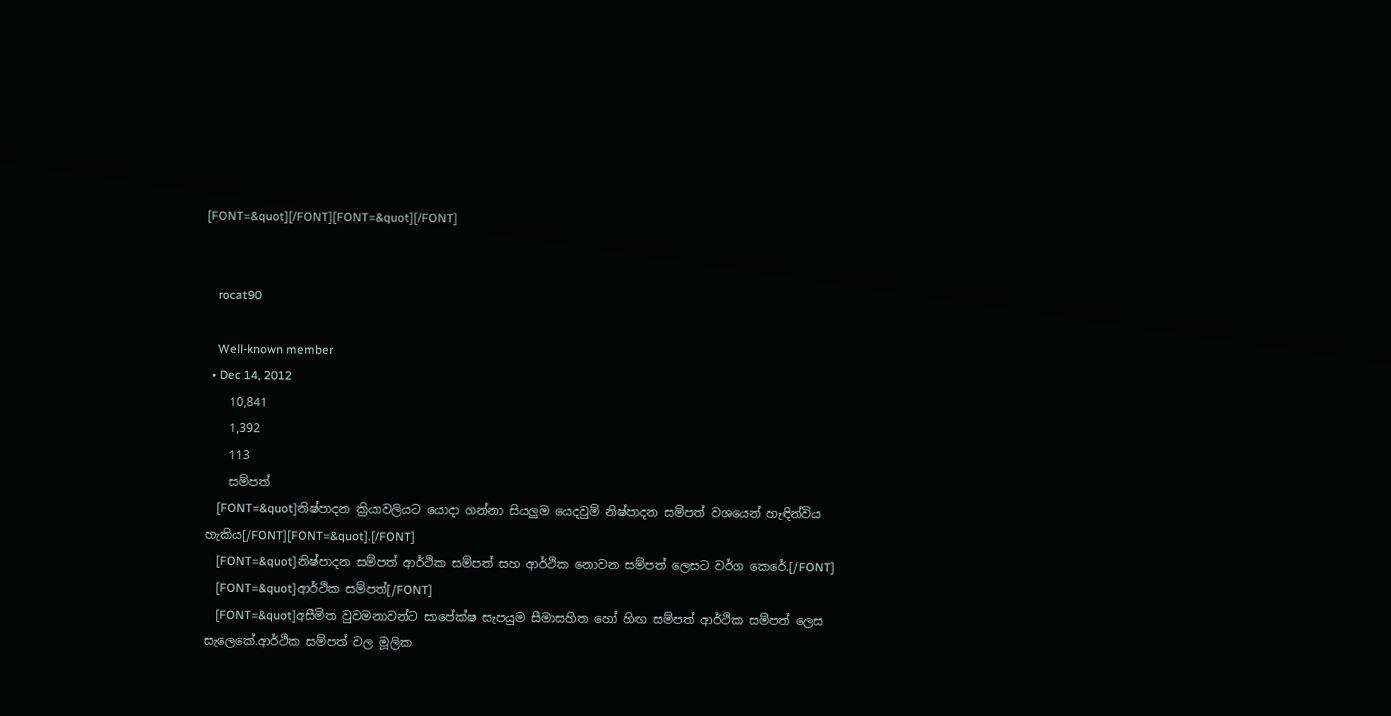[FONT=&quot][/FONT][FONT=&quot][/FONT]


    rocat90

    Well-known member
  • Dec 14, 2012
    10,841
    1,392
    113
    සම්පත්
    [FONT=&quot]නිෂ්පාදන ක්‍රියාවලියට යොදා ගන්නා සියලුම යෙදවුම් නිෂ්පාදන සම්පත් වශයෙන් හැඳින්විය හැකිය[/FONT][FONT=&quot].[/FONT]
    [FONT=&quot]නිෂ්පාදන සම්පත් ආර්ථික සම්පත් සහ ආර්ථික නොවන සම්පත් ලෙසට වර්ග කෙරේ.[/FONT]
    [FONT=&quot]ආර්ථික සම්පත්[/FONT]
    [FONT=&quot]අසීමිත වුවමනාවන්ට සාපේක්ෂ සැපයුම සීමාසහිත හෝ හිඟ සම්පත් ආර්ථික සම්පත් ලෙස සැලෙකේ.ආර්ථික සම්පත් වල මූලික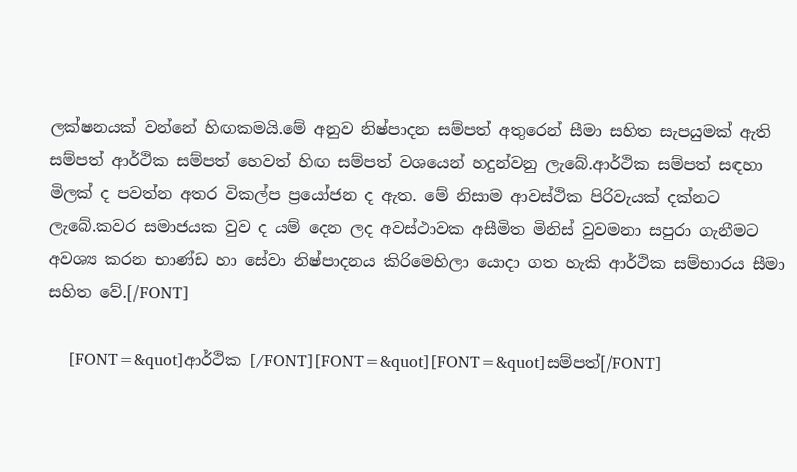ලක්ෂනයක් වන්නේ හිඟකමයි.මේ අනුව නිෂ්පාදන සම්පත් අතුරෙන් සීමා සහිත සැපයුමක් ඇති සම්පත් ආර්ථික සම්පත් හෙවත් හිඟ සම්පත් වශයෙන් හදුන්වනු ලැබේ.ආර්ථික සම්පත් සඳහා මිලක් ද පවත්න අතර විකල්ප ප්‍රයෝජන ද ඇත. මේ නිසාම ආවස්ථික පිරිවැයක් දක්නට ලැබේ.කවර සමාජයක වුව ද යම් දෙන ලද අවස්ථාවක අසීමිත මිනිස් වුවමනා සපුරා ගැනීමට අවශ්‍ය කරන භාණ්ඩ හා සේවා නිෂ්පාදනය කිරිමෙහිලා යොදා ගත හැකි ආර්ථික සම්භාරය සීමා සහිත වේ.[/FONT]

    [FONT=&quot]ආර්ථික [/FONT][FONT=&quot][FONT=&quot]සම්පත්[/FONT]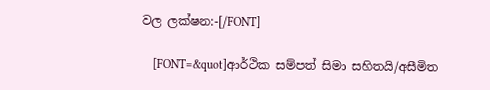වල ලක්ෂන:-[/FONT]

    [FONT=&quot]ආර්ථික සම්පත් සිමා සහිතයි/අසීමිත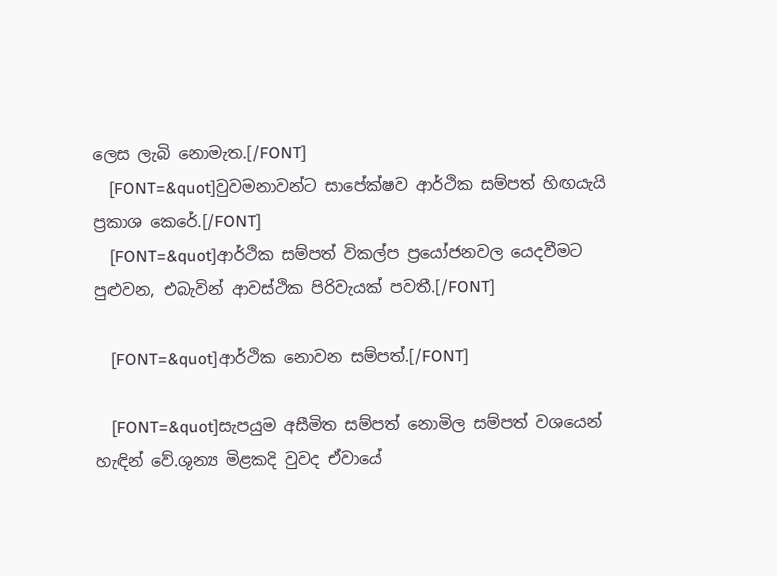ලෙස ලැබි නොමැත.[/FONT]
    [FONT=&quot]වුවමනාවන්ට සාපේක්ෂව ආර්ථික සම්පත් හිඟයැයි ප්‍රකාශ කෙරේ.[/FONT]
    [FONT=&quot]ආර්ථික සම්පත් විකල්ප ප්‍රයෝජනවල යෙදවීමට පුළුවන, එබැවින් ආවස්ථික පිරිවැයක් පවතී.[/FONT]

    [FONT=&quot]ආර්ථික නොවන සම්පත්.[/FONT]

    [FONT=&quot]සැපයුම අසීමිත සම්පත් නොමිල සම්පත් වශයෙන් හැඳින් වේ.ශුන්‍ය මිළකදි වුවද ඒවායේ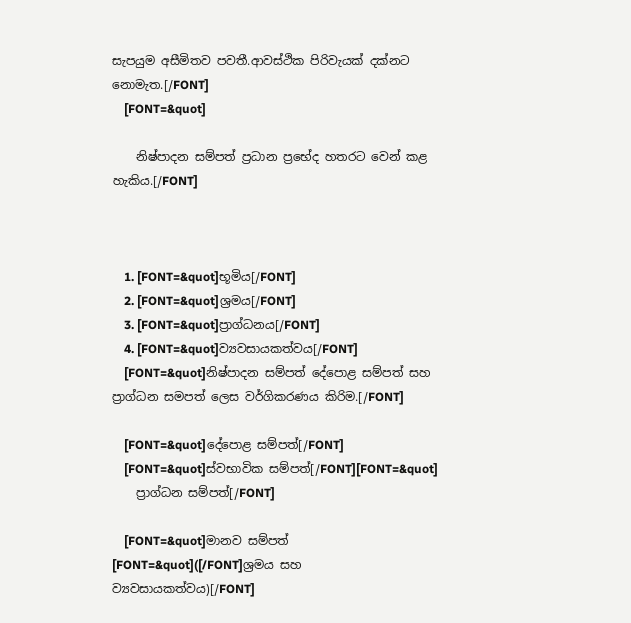සැපයුම අසීමිතව පවතී.ආවස්ථික පිරිවැයක් දක්නට නොමැත.[/FONT]
    [FONT=&quot]

    නිෂ්පාදන සම්පත් ප්‍රධාන ප්‍රභේද හතරට වෙන් කළ හැකිය.[/FONT]



    1. [FONT=&quot]භූමිය[/FONT]
    2. [FONT=&quot]ශ්‍රමය[/FONT]
    3. [FONT=&quot]ප්‍රාග්ධනය[/FONT]
    4. [FONT=&quot]ව්‍යවසායකත්වය[/FONT]
    [FONT=&quot]නිෂ්පාදන සම්පත් දේපොළ සම්පත් සහ ප්‍රාග්ධන සමපත් ලෙස වර්ගිකරණය කිරිම.[/FONT]

    [FONT=&quot]දේපොළ සම්පත්[/FONT]
    [FONT=&quot]ස්වභාවික සම්පත්[/FONT][FONT=&quot]
    ප්‍රාග්ධන සම්පත්[/FONT]

    [FONT=&quot]මානව සම්පත් [FONT=&quot]([/FONT]ශ්‍රමය සහ ව්‍යවසායකත්වය)[/FONT]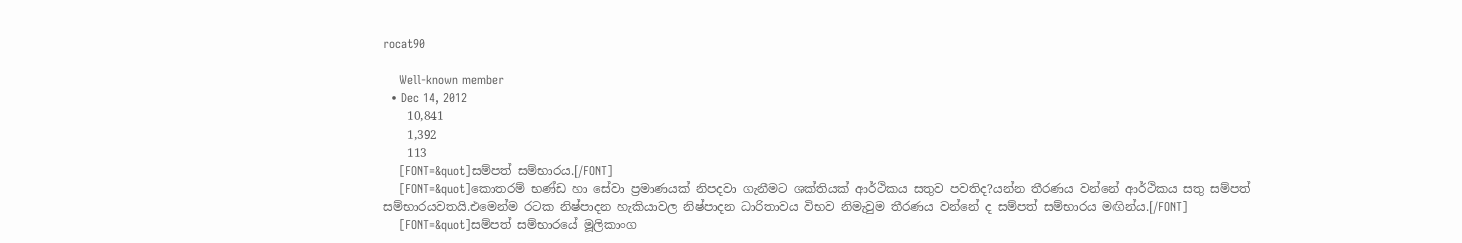rocat90

    Well-known member
  • Dec 14, 2012
    10,841
    1,392
    113
    [FONT=&quot]සම්පත් සම්භාරය.[/FONT]
    [FONT=&quot]කොතරම් භණ්ඩ හා සේවා ප්‍රමාණයක් නිපදවා ගැනීමට ශක්තියක් ආර්ථිකය සතුව පවතිද?යන්න තීරණය වන්නේ ආර්ථිකය සතු සම්පත් සම්භාරයවතයි.එමෙන්ම රටක නිෂ්පාදන හැකියාවල නිෂ්පාදන ධාරිතාවය විභව නිමැවුම තීරණය වන්නේ ද සම්පත් සම්භාරය මඟින්ය.[/FONT]
    [FONT=&quot]සම්පත් සම්භාරයේ මූලිකාංග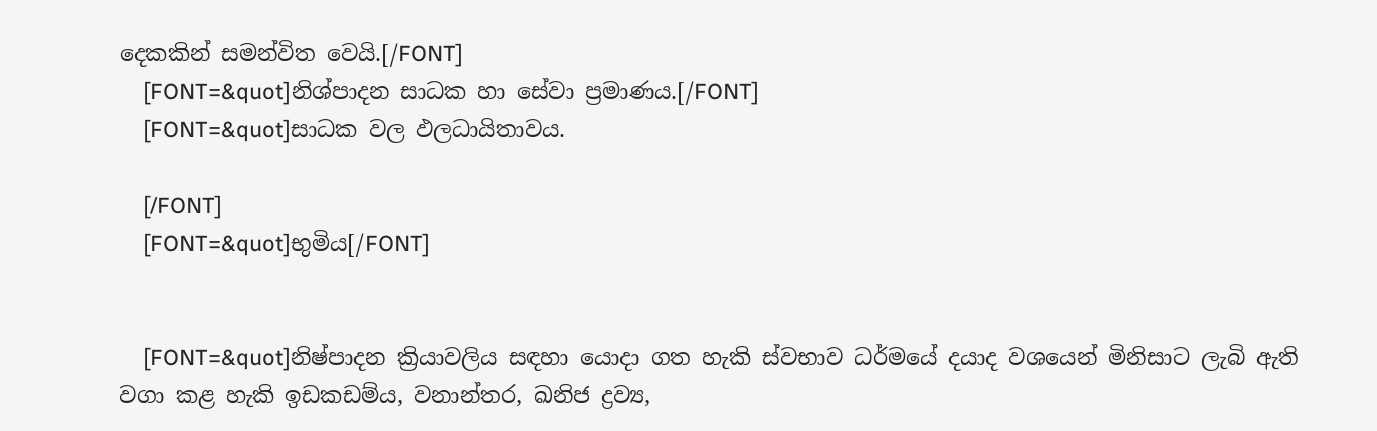දෙකකින් සමන්විත වෙයි.[/FONT]
    [FONT=&quot]නිශ්පාදන සාධක හා සේවා ප්‍රමාණය.[/FONT]
    [FONT=&quot]සාධක වල ඵලධායිතාවය.

    [/FONT]
    [FONT=&quot]භුමිය[/FONT]


    [FONT=&quot]නිෂ්පාදන ක්‍රියාවලිය සඳහා යොදා ගත හැකි ස්වභාව ධර්මයේ දයාද වශයෙන් මිනිසාට ලැබි ඇති වගා කළ හැකි ඉඩකඩම්ය, වනාන්තර, ඛනිජ ද්‍රව්‍ය,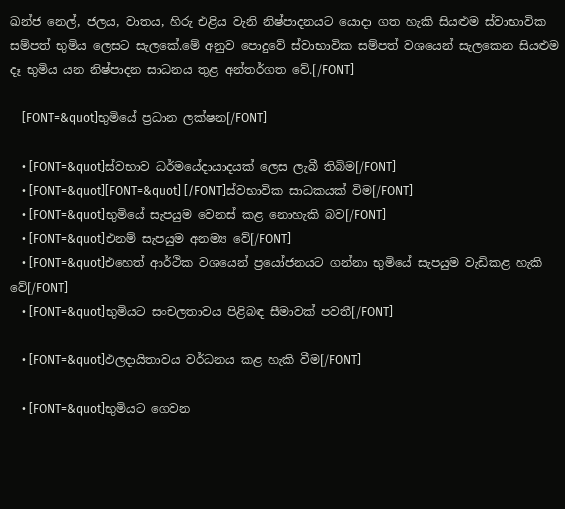ඛන්ජ නෙල්, ජලය, වාතය, හිරු එළිය වැනි නිෂ්පාදනයට යොදා ගත හැකි සියළුම ස්වාභාවික සම්පත් භුමිය ලෙසට සැලකේ.මේ අනුව පොදුවේ ස්වාභාවික සම්පත් වශයෙන් සැලකෙන සියළුම දෑ භුමිය යන නිෂ්පාදන සාධනය තුළ අන්තර්ගත වේ.[/FONT]

    [FONT=&quot]භුමියේ ප්‍රධාන ලක්ෂන[/FONT]

    • [FONT=&quot]ස්වභාව ධර්මයේදායාදයක් ලෙස ලැබී තිබිම[/FONT]
    • [FONT=&quot][FONT=&quot] [/FONT]ස්වභාවික සාධකයක් විම[/FONT]
    • [FONT=&quot]භුමියේ සැපයුම වෙනස් කළ නොහැකි බව[/FONT]
    • [FONT=&quot]එනම් සැපයුම අනම්‍ය වේ[/FONT]
    • [FONT=&quot]එහෙත් ආර්ථික වශයෙන් ප්‍රයෝජනයට ගන්නා භුමියේ සැපයුම වැඩිකළ හැකි වේ[/FONT]
    • [FONT=&quot]භුමියට සංචලතාවය පිළිබඳ සීමාවක් පවතී[/FONT]

    • [FONT=&quot]ඵලදායිතාවය වර්ධනය කළ හැකි වීම[/FONT]

    • [FONT=&quot]භුමියට ගෙවන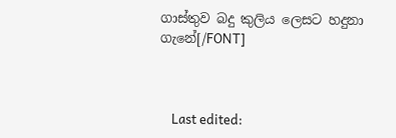ගාස්තුව බදු කුලිය ලෙසට හදුනා ගැනේ[/FONT]



    Last edited: